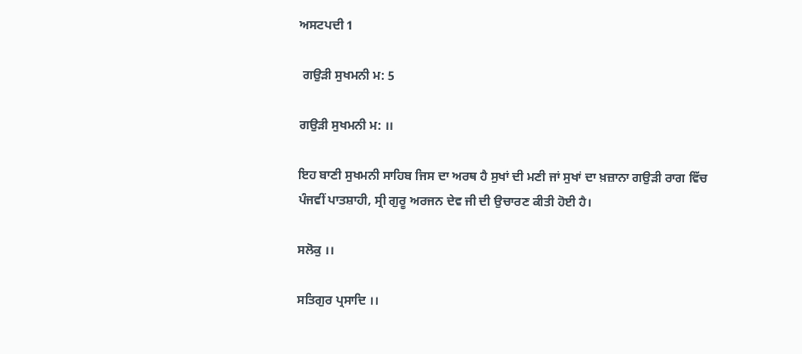ਅਸਟਪਦੀ 1

 ਗਉੜੀ ਸੁਖਮਨੀ ਮ: 5

ਗਉੜੀ ਸੁਖਮਨੀ ਮ: ।।

ਇਹ ਬਾਣੀ ਸੁਖਮਨੀ ਸਾਹਿਬ ਜਿਸ ਦਾ ਅਰਥ ਹੈ ਸੁਖਾਂ ਦੀ ਮਣੀ ਜਾਂ ਸੁਖਾਂ ਦਾ ਖ਼ਜ਼ਾਨਾ ਗਉੜੀ ਰਾਗ ਵਿੱਚ ਪੰਜਵੀਂ ਪਾਤਸ਼ਾਹੀ, ਸ੍ਰੀ ਗੁਰੂ ਅਰਜਨ ਦੇਵ ਜੀ ਦੀ ਉਚਾਰਣ ਕੀਤੀ ਹੋਈ ਹੈ।

ਸਲੋਕੁ ।।

ਸਤਿਗੁਰ ਪ੍ਰਸਾਦਿ ।।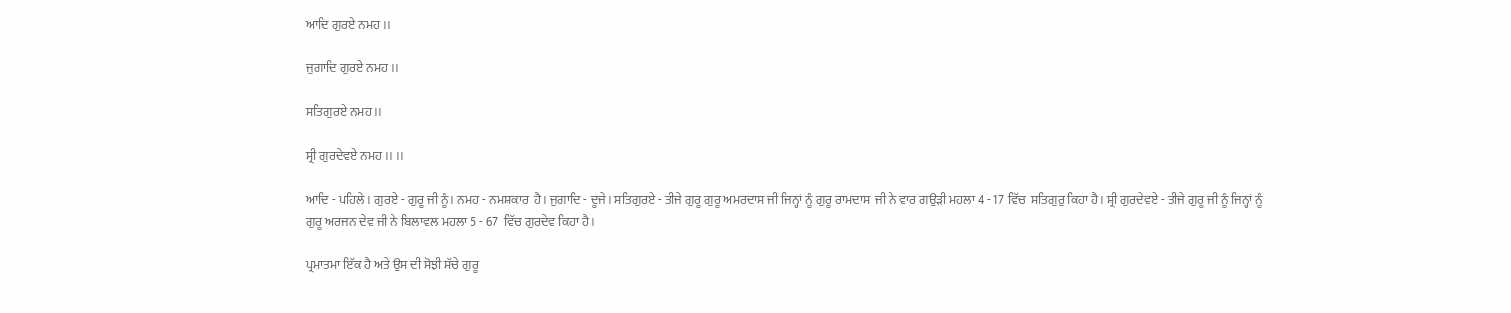ਆਦਿ ਗੁਰਏ ਨਮਹ ।।

ਜੁਗਾਦਿ ਗੁਰਏ ਨਮਹ ।।

ਸਤਿਗੁਰਏ ਨਮਹ ।।

ਸ੍ਰੀ ਗੁਰਦੇਵਏ ਨਮਹ ।। ।।

ਆਦਿ - ਪਹਿਲੇ। ਗੁਰਏ - ਗੁਰੂ ਜੀ ਨੂੰ। ਨਮਹ - ਨਮਸ਼ਕਾਰ  ਹੈ। ਜੁਗਾਦਿ - ਦੂਜੇ। ਸਤਿਗੁਰਏ - ਤੀਜੇ ਗੁਰੂ ਗੁਰੂ ਅਮਰਦਾਸ ਜੀ ਜਿਨ੍ਹਾਂ ਨੂੰ ਗੁਰੂ ਰਾਮਦਾਸ  ਜੀ ਨੇ ਵਾਰ ਗਉੜੀ ਮਹਲਾ 4 - 17 ਵਿੱਚ  ਸਤਿਗੁਰੁ ਕਿਹਾ ਹੈ। ਸ਼੍ਰੀ ਗੁਰਦੇਵਏ - ਤੀਜੇ ਗੁਰੂ ਜੀ ਨੂੰ ਜਿਨ੍ਹਾਂ ਨੂੰ ਗੁਰੂ ਅਰਜਨ ਦੇਵ ਜੀ ਨੇ ਬਿਲਾਵਲ ਮਹਲਾ 5 - 67  ਵਿੱਚ ਗੁਰਦੇਵ ਕਿਹਾ ਹੈ।

ਪ੍ਰਮਾਤਮਾ ਇੱਕ ਹੈ ਅਤੇ ਉਸ ਦੀ ਸੋਝੀ ਸੱਚੇ ਗੁਰੂ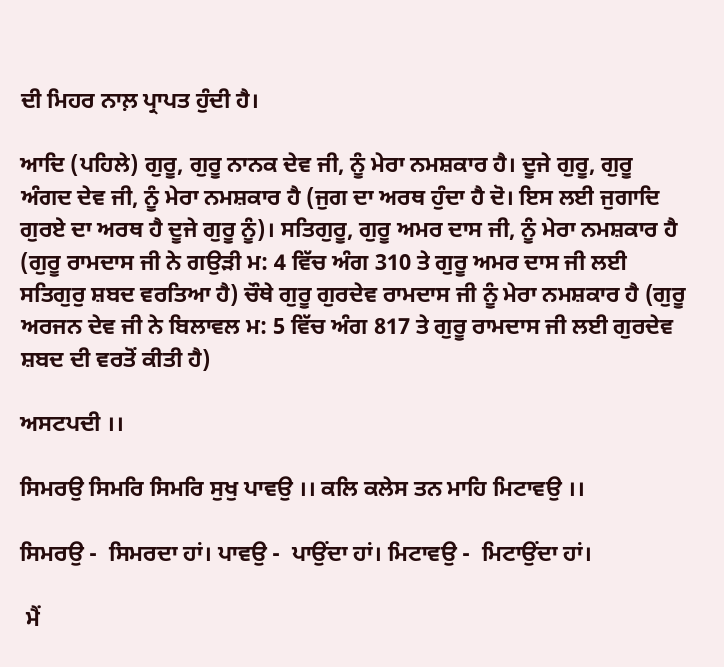ਦੀ ਮਿਹਰ ਨਾਲ਼ ਪ੍ਰਾਪਤ ਹੁੰਦੀ ਹੈ।

ਆਦਿ (ਪਹਿਲੇ) ਗੁਰੂ, ਗੁਰੂ ਨਾਨਕ ਦੇਵ ਜੀ, ਨੂੰ ਮੇਰਾ ਨਮਸ਼ਕਾਰ ਹੈ। ਦੂਜੇ ਗੁਰੂ, ਗੁਰੂ ਅੰਗਦ ਦੇਵ ਜੀ, ਨੂੰ ਮੇਰਾ ਨਮਸ਼ਕਾਰ ਹੈ (ਜੁਗ ਦਾ ਅਰਥ ਹੁੰਦਾ ਹੈ ਦੋ। ਇਸ ਲਈ ਜੁਗਾਦਿ ਗੁਰਏ ਦਾ ਅਰਥ ਹੈ ਦੂਜੇ ਗੁਰੂ ਨੂੰ)। ਸਤਿਗੁਰੂ, ਗੁਰੂ ਅਮਰ ਦਾਸ ਜੀ, ਨੂੰ ਮੇਰਾ ਨਮਸ਼ਕਾਰ ਹੈ (ਗੁਰੂ ਰਾਮਦਾਸ ਜੀ ਨੇ ਗਉੜੀ ਮ: 4 ਵਿੱਚ ਅੰਗ 310 ਤੇ ਗੁਰੂ ਅਮਰ ਦਾਸ ਜੀ ਲਈ ਸਤਿਗੁਰੁ ਸ਼ਬਦ ਵਰਤਿਆ ਹੈ) ਚੌਥੇ ਗੁਰੂ ਗੁਰਦੇਵ ਰਾਮਦਾਸ ਜੀ ਨੂੰ ਮੇਰਾ ਨਮਸ਼ਕਾਰ ਹੈ (ਗੁਰੂ ਅਰਜਨ ਦੇਵ ਜੀ ਨੇ ਬਿਲਾਵਲ ਮ: 5 ਵਿੱਚ ਅੰਗ 817 ਤੇ ਗੁਰੂ ਰਾਮਦਾਸ ਜੀ ਲਈ ਗੁਰਦੇਵ ਸ਼ਬਦ ਦੀ ਵਰਤੋਂ ਕੀਤੀ ਹੈ)

ਅਸਟਪਦੀ ।।

ਸਿਮਰਉ ਸਿਮਰਿ ਸਿਮਰਿ ਸੁਖੁ ਪਾਵਉ ।। ਕਲਿ ਕਲੇਸ ਤਨ ਮਾਹਿ ਮਿਟਾਵਉ ।।

ਸਿਮਰਉ -  ਸਿਮਰਦਾ ਹਾਂ। ਪਾਵਉ -  ਪਾਉਂਦਾ ਹਾਂ। ਮਿਟਾਵਉ -  ਮਿਟਾਉਂਦਾ ਹਾਂ।

 ਮੈਂ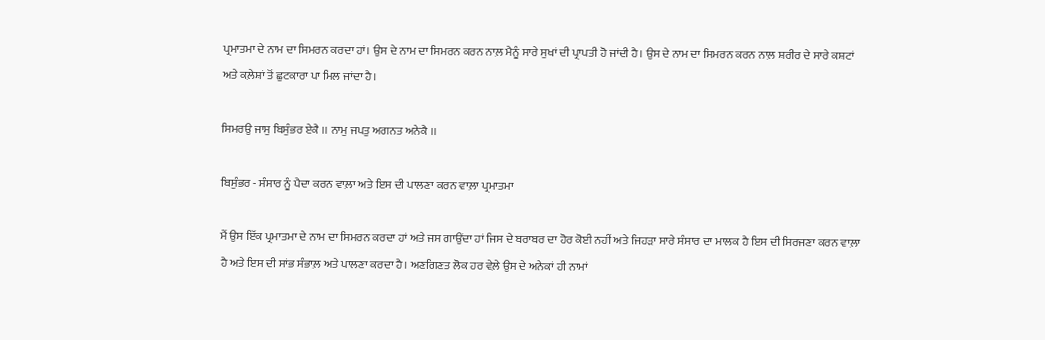ਪ੍ਰਮਾਤਮਾ ਦੇ ਨਾਮ ਦਾ ਸਿਮਰਨ ਕਰਦਾ ਹਾਂ। ਉਸ ਦੇ ਨਾਮ ਦਾ ਸਿਮਰਨ ਕਰਨ ਨਾਲ਼ ਮੈਨੂੰ ਸਾਰੇ ਸੁਖਾਂ ਦੀ ਪ੍ਰਾਪਤੀ ਹੋ ਜਾਂਦੀ ਹੈ। ਉਸ ਦੇ ਨਾਮ ਦਾ ਸਿਮਰਨ ਕਰਨ ਨਾਲ਼ ਸ਼ਰੀਰ ਦੇ ਸਾਰੇ ਕਸ਼ਟਾਂ ਅਤੇ ਕਲ਼ੇਸ਼ਾਂ ਤੋਂ ਛੁਟਕਾਰਾ ਪਾ ਮਿਲ ਜਾਂਦਾ ਹੈ।

ਸਿਮਰਉ ਜਾਸੁ ਬਿਸੁੰਭਰ ਏਕੈ ।। ਨਾਮੁ ਜਪਤੁ ਅਗਨਤ ਅਨੇਕੈ ।।

ਬਿਸੁੰਭਰ - ਸੰਸਾਰ ਨੂੰ ਪੈਦਾ ਕਰਨ ਵਾਲ਼ਾ ਅਤੇ ਇਸ ਦੀ ਪਾਲਣਾ ਕਰਨ ਵਾਲ਼ਾ ਪ੍ਰਮਾਤਮਾ

ਮੈਂ ਉਸ ਇੱਕ ਪ੍ਰਮਾਤਮਾ ਦੇ ਨਾਮ ਦਾ ਸਿਮਰਨ ਕਰਦਾ ਹਾਂ ਅਤੇ ਜਸ ਗਾਉਂਦਾ ਹਾਂ ਜਿਸ ਦੇ ਬਰਾਬਰ ਦਾ ਹੋਰ ਕੋਈ ਨਹੀਂ ਅਤੇ ਜਿਹੜਾ ਸਾਰੇ ਸੰਸਾਰ ਦਾ ਮਾਲਕ ਹੈ ਇਸ ਦੀ ਸਿਰਜਣਾ ਕਰਨ ਵਾਲ਼ਾ ਹੈ ਅਤੇ ਇਸ ਦੀ ਸਾਂਭ ਸੰਭਾਲ਼ ਅਤੇ ਪਾਲਣਾ ਕਰਦਾ ਹੈ। ਅਣਗਿਣਤ ਲੋਕ ਹਰ ਵੇਲ਼ੇ ਉਸ ਦੇ ਅਨੇਕਾਂ ਹੀ ਨਾਮਾਂ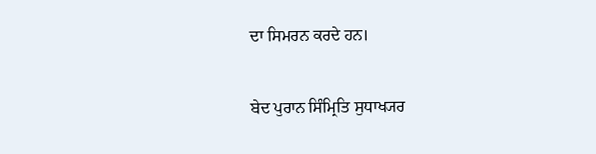ਦਾ ਸਿਮਰਨ ਕਰਦੇ ਹਨ।

ਬੇਦ ਪੁਰਾਨ ਸਿੰਮ੍ਰਿਤਿ ਸੁਧਾਖ੍ਯਰ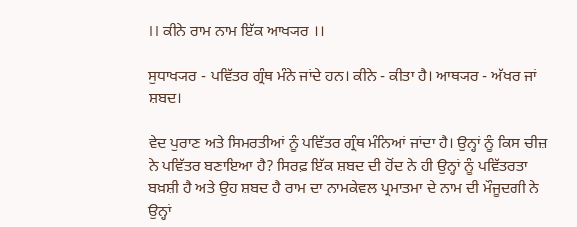।। ਕੀਨੇ ਰਾਮ ਨਾਮ ਇੱਕ ਆਖ੍ਯਰ ।।

ਸੁਧਾਖ੍ਯਰ - ਪਵਿੱਤਰ ਗ੍ਰੰਥ ਮੰਨੇ ਜਾਂਦੇ ਹਨ। ਕੀਨੇ - ਕੀਤਾ ਹੈ। ਆਥ੍ਯਰ - ਅੱਖਰ ਜਾਂ ਸ਼ਬਦ।

ਵੇਦ ਪੁਰਾਣ ਅਤੇ ਸਿਮਰਤੀਆਂ ਨੂੰ ਪਵਿੱਤਰ ਗ੍ਰੰਥ ਮੰਨਿਆਂ ਜਾਂਦਾ ਹੈ। ਉਨ੍ਹਾਂ ਨੂੰ ਕਿਸ ਚੀਜ਼ ਨੇ ਪਵਿੱਤਰ ਬਣਾਇਆ ਹੈ? ਸਿਰਫ਼ ਇੱਕ ਸ਼ਬਦ ਦੀ ਹੋਂਦ ਨੇ ਹੀ ਉਨ੍ਹਾਂ ਨੂੰ ਪਵਿੱਤਰਤਾ ਬਖ਼ਸ਼ੀ ਹੈ ਅਤੇ ਉਹ ਸ਼ਬਦ ਹੈ ਰਾਮ ਦਾ ਨਾਮਕੇਵਲ ਪ੍ਰਮਾਤਮਾ ਦੇ ਨਾਮ ਦੀ ਮੌਜੂਦਗੀ ਨੇ ਉਨ੍ਹਾਂ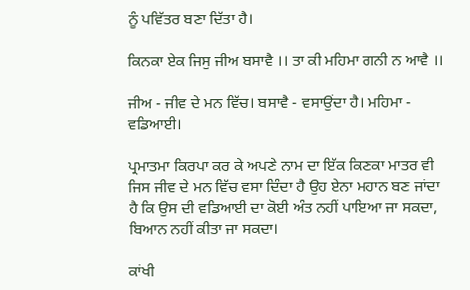ਨੂੰ ਪਵਿੱਤਰ ਬਣਾ ਦਿੱਤਾ ਹੈ।

ਕਿਨਕਾ ਏਕ ਜਿਸੁ ਜੀਅ ਬਸਾਵੈ ।। ਤਾ ਕੀ ਮਹਿਮਾ ਗਨੀ ਨ ਆਵੈ ।।

ਜੀਅ - ਜੀਵ ਦੇ ਮਨ ਵਿੱਚ। ਬਸਾਵੈ - ਵਸਾਉਂਦਾ ਹੈ। ਮਹਿਮਾ - ਵਡਿਆਈ।

ਪ੍ਰਮਾਤਮਾ ਕਿਰਪਾ ਕਰ ਕੇ ਅਪਣੇ ਨਾਮ ਦਾ ਇੱਕ ਕਿਣਕਾ ਮਾਤਰ ਵੀ ਜਿਸ ਜੀਵ ਦੇ ਮਨ ਵਿੱਚ ਵਸਾ ਦਿੰਦਾ ਹੈ ਉਹ ਏਨਾ ਮਹਾਨ ਬਣ ਜਾਂਦਾ ਹੈ ਕਿ ਉਸ ਦੀ ਵਡਿਆਈ ਦਾ ਕੋਈ ਅੰਤ ਨਹੀਂ ਪਾਇਆ ਜਾ ਸਕਦਾ, ਬਿਆਨ ਨਹੀਂ ਕੀਤਾ ਜਾ ਸਕਦਾ।

ਕਾਂਖੀ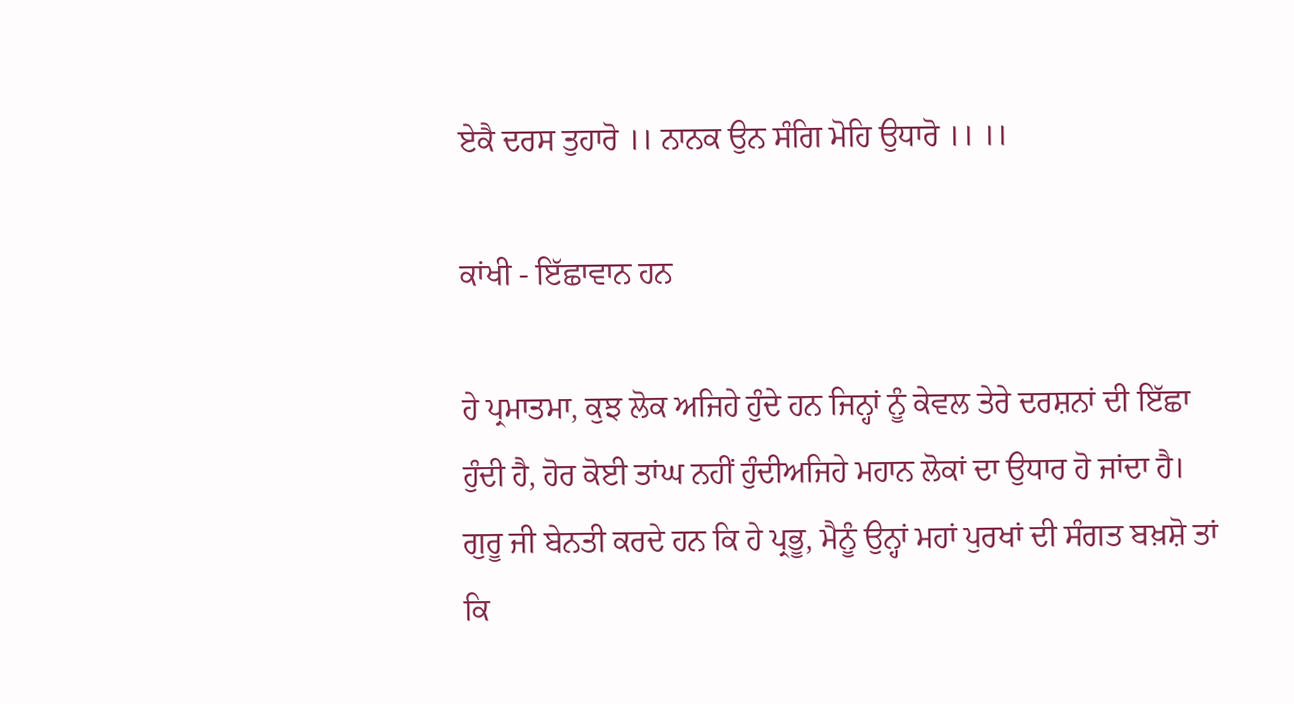ਏਕੈ ਦਰਸ ਤੁਹਾਰੋ ।। ਨਾਨਕ ਉਨ ਸੰਗਿ ਮੋਹਿ ਉਧਾਰੋ ।। ।।

ਕਾਂਖੀ - ਇੱਛਾਵਾਨ ਹਨ

ਹੇ ਪ੍ਰਮਾਤਮਾ, ਕੁਝ ਲੋਕ ਅਜਿਹੇ ਹੁੰਦੇ ਹਨ ਜਿਨ੍ਹਾਂ ਨੂੰ ਕੇਵਲ ਤੇਰੇ ਦਰਸ਼ਨਾਂ ਦੀ ਇੱਛਾ ਹੁੰਦੀ ਹੈ, ਹੋਰ ਕੋਈ ਤਾਂਘ ਨਹੀਂ ਹੁੰਦੀਅਜਿਹੇ ਮਹਾਨ ਲੋਕਾਂ ਦਾ ਉਧਾਰ ਹੋ ਜਾਂਦਾ ਹੈ। ਗੁਰੂ ਜੀ ਬੇਨਤੀ ਕਰਦੇ ਹਨ ਕਿ ਹੇ ਪ੍ਰਭੂ, ਮੈਨੂੰ ਉਨ੍ਹਾਂ ਮਹਾਂ ਪੁਰਖਾਂ ਦੀ ਸੰਗਤ ਬਖ਼ਸ਼ੋ ਤਾਂ ਕਿ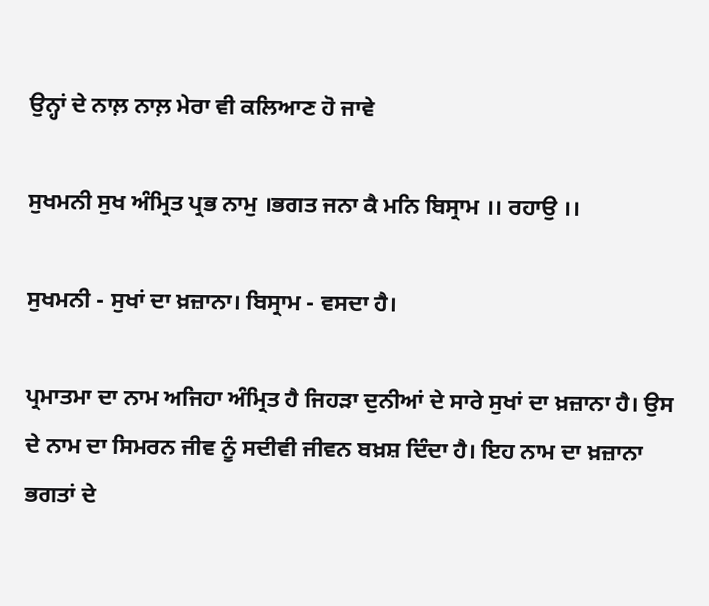ਉਨ੍ਹਾਂ ਦੇ ਨਾਲ਼ ਨਾਲ਼ ਮੇਰਾ ਵੀ ਕਲਿਆਣ ਹੋ ਜਾਵੇ

ਸੁਖਮਨੀ ਸੁਖ ਅੰਮ੍ਰਿਤ ਪ੍ਰਭ ਨਾਮੁ ।ਭਗਤ ਜਨਾ ਕੈ ਮਨਿ ਬਿਸ੍ਰਾਮ ।। ਰਹਾਉ ।।

ਸੁਖਮਨੀ - ਸੁਖਾਂ ਦਾ ਖ਼ਜ਼ਾਨਾ। ਬਿਸ੍ਰਾਮ - ਵਸਦਾ ਹੈ।

ਪ੍ਰਮਾਤਮਾ ਦਾ ਨਾਮ ਅਜਿਹਾ ਅੰਮ੍ਰਿਤ ਹੈ ਜਿਹੜਾ ਦੁਨੀਆਂ ਦੇ ਸਾਰੇ ਸੁਖਾਂ ਦਾ ਖ਼ਜ਼ਾਨਾ ਹੈ। ਉਸ ਦੇ ਨਾਮ ਦਾ ਸਿਮਰਨ ਜੀਵ ਨੂੰ ਸਦੀਵੀ ਜੀਵਨ ਬਖ਼ਸ਼ ਦਿੰਦਾ ਹੈ। ਇਹ ਨਾਮ ਦਾ ਖ਼ਜ਼ਾਨਾ ਭਗਤਾਂ ਦੇ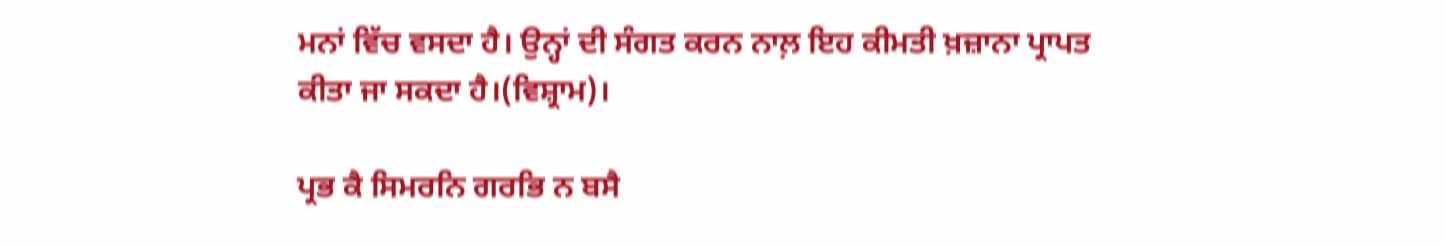ਮਨਾਂ ਵਿੱਚ ਵਸਦਾ ਹੈ। ਉਨ੍ਹਾਂ ਦੀ ਸੰਗਤ ਕਰਨ ਨਾਲ਼ ਇਹ ਕੀਮਤੀ ਖ਼ਜ਼ਾਨਾ ਪ੍ਰਾਪਤ ਕੀਤਾ ਜਾ ਸਕਦਾ ਹੈ।(ਵਿਸ਼੍ਰਾਮ)।

ਪ੍ਰਭ ਕੈ ਸਿਮਰਨਿ ਗਰਭਿ ਨ ਬਸੈ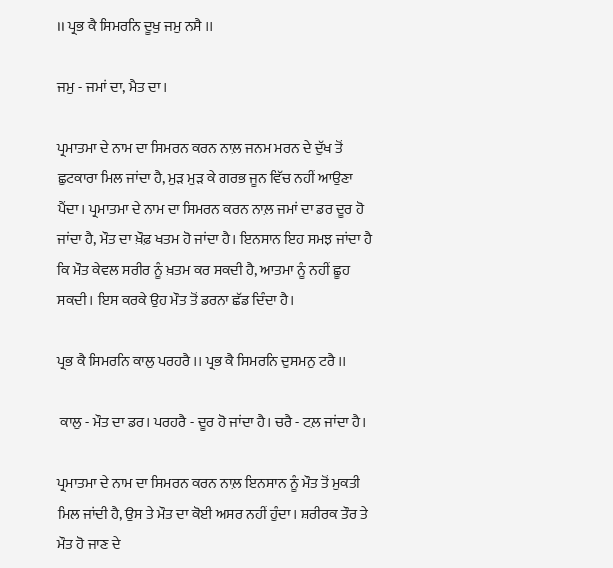।। ਪ੍ਰਭ ਕੈ ਸਿਮਰਨਿ ਦੂਖੁ ਜਮੁ ਨਸੈ ।।

ਜਮੁ - ਜਮਾਂ ਦਾ, ਮੈਤ ਦਾ।

ਪ੍ਰਮਾਤਮਾ ਦੇ ਨਾਮ ਦਾ ਸਿਮਰਨ ਕਰਨ ਨਾਲ਼ ਜਨਮ ਮਰਨ ਦੇ ਦੁੱਖ ਤੋਂ ਛੁਟਕਾਰਾ ਮਿਲ ਜਾਂਦਾ ਹੈ, ਮੁੜ ਮੁੜ ਕੇ ਗਰਭ ਜੂਨ ਵਿੱਚ ਨਹੀਂ ਆਉਣਾ ਪੈਂਦਾ। ਪ੍ਰਮਾਤਮਾ ਦੇ ਨਾਮ ਦਾ ਸਿਮਰਨ ਕਰਨ ਨਾਲ਼ ਜਮਾਂ ਦਾ ਡਰ ਦੂਰ ਹੋ ਜਾਂਦਾ ਹੈ, ਮੌਤ ਦਾ ਖ਼ੌਫ਼ ਖਤਮ ਹੋ ਜਾਂਦਾ ਹੈ। ਇਨਸਾਨ ਇਹ ਸਮਝ ਜਾਂਦਾ ਹੈ ਕਿ ਮੌਤ ਕੇਵਲ ਸਰੀਰ ਨੂੰ ਖ਼ਤਮ ਕਰ ਸਕਦੀ ਹੈ, ਆਤਮਾ ਨੂੰ ਨਹੀਂ ਛੂਹ ਸਕਦੀ। ਇਸ ਕਰਕੇ ਉਹ ਮੌਤ ਤੋਂ ਡਰਨਾ ਛੱਡ ਦਿੰਦਾ ਹੈ।

ਪ੍ਰਭ ਕੈ ਸਿਮਰਨਿ ਕਾਲੁ ਪਰਹਰੈ ।। ਪ੍ਰਭ ਕੈ ਸਿਮਰਨਿ ਦੁਸਮਨੁ ਟਰੈ ।।

 ਕਾਲੁ - ਮੌਤ ਦਾ ਡਰ। ਪਰਹਰੈ - ਦੂਰ ਹੋ ਜਾਂਦਾ ਹੈ। ਚਰੈ - ਟਲ਼ ਜਾਂਦਾ ਹੈ।

ਪ੍ਰਮਾਤਮਾ ਦੇ ਨਾਮ ਦਾ ਸਿਮਰਨ ਕਰਨ ਨਾਲ਼ ਇਨਸਾਨ ਨੂੰ ਮੌਤ ਤੋਂ ਮੁਕਤੀ ਮਿਲ ਜਾਂਦੀ ਹੈ, ਉਸ ਤੇ ਮੌਤ ਦਾ ਕੋਈ ਅਸਰ ਨਹੀਂ ਹੁੰਦਾ। ਸ਼ਰੀਰਕ ਤੌਰ ਤੇ ਮੌਤ ਹੋ ਜਾਣ ਦੇ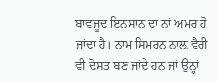ਬਾਵਜੂਦ ਇਨਸਾਨ ਦਾ ਨਾਂ ਅਮਰ ਹੋ ਜਾਂਦਾ ਹੈ। ਨਾਮ ਸਿਮਰਨ ਨਾਲ਼ ਵੈਰੀ ਵੀ ਦੋਸਤ ਬਣ ਜਾਂਦੇ ਹਨ ਜਾਂ ਉਨ੍ਹਾਂ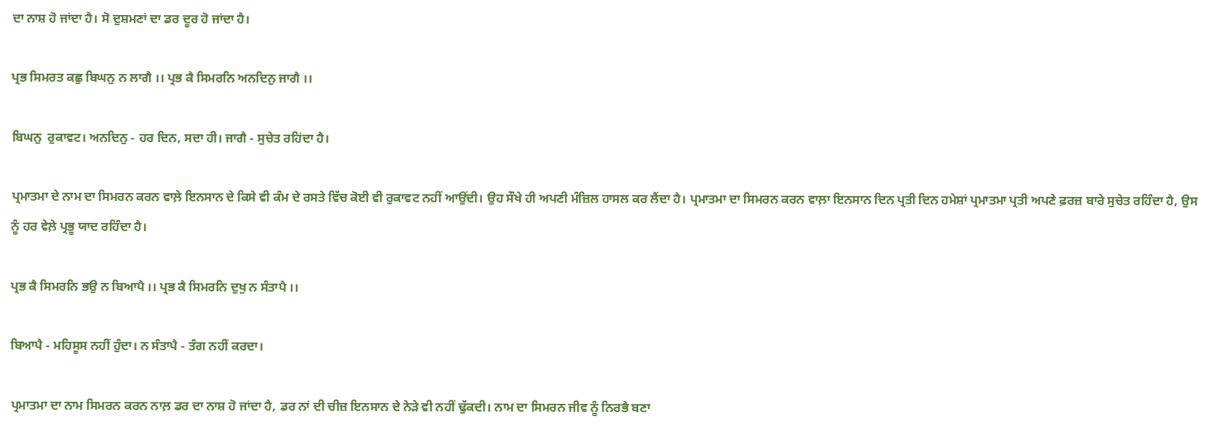ਦਾ ਨਾਸ਼ ਹੋ ਜਾਂਦਾ ਹੈ। ਸੋ ਦੁਸ਼ਮਣਾਂ ਦਾ ਡਰ ਦੂਰ ਹੋ ਜਾਂਦਾ ਹੈ।

ਪ੍ਰਭ ਸਿਮਰਤ ਕਛੁ ਬਿਘਨੁ ਨ ਲਾਗੈ ।। ਪ੍ਰਭ ਕੈ ਸਿਮਰਨਿ ਅਨਦਿਨੁ ਜਾਗੈ ।।

ਬਿਘਨੁ  ਰੁਕਾਵਟ। ਅਨਦਿਨੁ - ਹਰ ਦਿਨ, ਸਦਾ ਹੀ। ਜਾਗੈ - ਸੁਚੇਤ ਰਹਿਂਦਾ ਹੈ।

ਪ੍ਰਮਾਤਮਾ ਦੇ ਨਾਮ ਦਾ ਸਿਮਰਨ ਕਰਨ ਵਾਲ਼ੇ ਇਨਸਾਨ ਦੇ ਕਿਸੇ ਵੀ ਕੰਮ ਦੇ ਰਸਤੇ ਵਿੱਚ ਕੋਈ ਵੀ ਰੁਕਾਵਟ ਨਹੀਂ ਆਉਂਦੀ। ਉਹ ਸੌਖੇ ਹੀ ਅਪਣੀ ਮੰਜ਼ਿਲ ਹਾਸਲ ਕਰ ਲੈਂਦਾ ਹੈ। ਪ੍ਰਮਾਤਮਾ ਦਾ ਸਿਮਰਨ ਕਰਨ ਵਾਲ਼ਾ ਇਨਸਾਨ ਦਿਨ ਪ੍ਰਤੀ ਦਿਨ ਹਮੇਸ਼ਾਂ ਪ੍ਰਮਾਤਮਾ ਪ੍ਰਤੀ ਅਪਣੇ ਫ਼ਰਜ਼ ਬਾਰੇ ਸੁਚੇਤ ਰਹਿੰਦਾ ਹੈ, ਉਸ ਨੂੰ ਹਰ ਵੇਲ਼ੇ ਪ੍ਰਭੂ ਯਾਦ ਰਹਿੰਦਾ ਹੈ।

ਪ੍ਰਭ ਕੈ ਸਿਮਰਨਿ ਭਉ ਨ ਬਿਆਪੈ ।। ਪ੍ਰਭ ਕੈ ਸਿਮਰਨਿ ਦੁਖੁ ਨ ਸੰਤਾਪੈ ।।

ਬਿਆਪੈ - ਮਹਿਸੂਸ ਨਹੀਂ ਹੁੰਦਾ। ਨ ਸੰਤਾਪੈ - ਤੰਗ ਨਹੀਂ ਕਰਦਾ।

ਪ੍ਰਮਾਤਮਾ ਦਾ ਨਾਮ ਸਿਮਰਨ ਕਰਨ ਨਾਲ਼ ਡਰ ਦਾ ਨਾਸ਼ ਹੋ ਜਾਂਦਾ ਹੈ, ਡਰ ਨਾਂ ਦੀ ਚੀਜ਼ ਇਨਸਾਨ ਦੇ ਨੇੜੇ ਵੀ ਨਹੀਂ ਢੁੱਕਦੀ। ਨਾਮ ਦਾ ਸਿਮਰਨ ਜੀਵ ਨੂੰ ਨਿਰਭੈ ਬਣਾ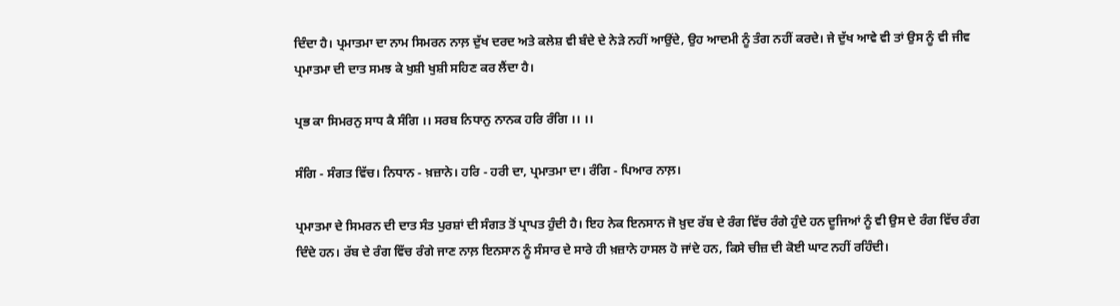ਦਿੰਦਾ ਹੈ। ਪ੍ਰਮਾਤਮਾ ਦਾ ਨਾਮ ਸਿਮਰਨ ਨਾਲ਼ ਦੁੱਖ ਦਰਦ ਅਤੇ ਕਲੇਸ਼ ਵੀ ਬੰਦੇ ਦੇ ਨੇੜੇ ਨਹੀਂ ਆਉਂਦੇ, ਉਹ ਆਦਮੀ ਨੂੰ ਤੰਗ ਨਹੀਂ ਕਰਦੇ। ਜੇ ਦੁੱਖ ਆਵੇ ਵੀ ਤਾਂ ਉਸ ਨੂੰ ਵੀ ਜੀਵ ਪ੍ਰਮਾਤਮਾ ਦੀ ਦਾਤ ਸਮਝ ਕੇ ਖੁਸ਼ੀ ਖੁਸ਼ੀ ਸਹਿਣ ਕਰ ਲੈਂਦਾ ਹੈ।

ਪ੍ਰਭ ਕਾ ਸਿਮਰਨੁ ਸਾਧ ਕੈ ਸੰਗਿ ।। ਸਰਬ ਨਿਧਾਨੁ ਨਾਨਕ ਹਰਿ ਰੰਗਿ ।। ।।

ਸੰਗਿ - ਸੰਗਤ ਵਿੱਚ। ਨਿਧਾਨ - ਖ਼ਜ਼ਾਨੇ। ਹਰਿ - ਹਰੀ ਦਾ, ਪ੍ਰਮਾਤਮਾ ਦਾ। ਰੰਗਿ - ਪਿਆਰ ਨਾਲ਼।

ਪ੍ਰਮਾਤਮਾ ਦੇ ਸਿਮਰਨ ਦੀ ਦਾਤ ਸੰਤ ਪੁਰਸ਼ਾਂ ਦੀ ਸੰਗਤ ਤੋਂ ਪ੍ਰਾਪਤ ਹੁੰਦੀ ਹੈ। ਇਹ ਨੇਕ ਇਨਸਾਨ ਜੋ ਖ਼ੁਦ ਰੱਬ ਦੇ ਰੰਗ ਵਿੱਚ ਰੰਗੇ ਹੁੰਦੇ ਹਨ ਦੂਜਿਆਂ ਨੂੰ ਵੀ ਉਸ ਦੇ ਰੰਗ ਵਿੱਚ ਰੰਗ ਦਿੰਦੇ ਹਨ। ਰੱਬ ਦੇ ਰੰਗ ਵਿੱਚ ਰੰਗੇ ਜਾਣ ਨਾਲ਼ ਇਨਸਾਨ ਨੂੰ ਸੰਸਾਰ ਦੇ ਸਾਰੇ ਹੀ ਖ਼ਜ਼ਾਨੇ ਹਾਸਲ ਹੋ ਜਾਂਦੇ ਹਨ, ਕਿਸੇ ਚੀਜ਼ ਦੀ ਕੋਈ ਘਾਟ ਨਹੀਂ ਰਹਿੰਦੀ।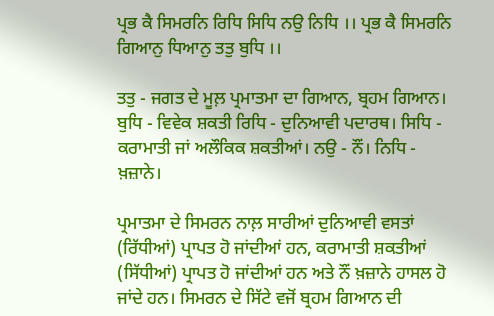ਪ੍ਰਭ ਕੈ ਸਿਮਰਨਿ ਰਿਧਿ ਸਿਧਿ ਨਉ ਨਿਧਿ ।। ਪ੍ਰਭ ਕੈ ਸਿਮਰਨਿ ਗਿਆਨੁ ਧਿਆਨੁ ਤਤੁ ਬੁਧਿ ।।

ਤਤੁ - ਜਗਤ ਦੇ ਮੂਲ਼ ਪ੍ਰਮਾਤਮਾ ਦਾ ਗਿਆਨ, ਬ੍ਰਹਮ ਗਿਆਨ। ਬੁਧਿ - ਵਿਵੇਕ ਸ਼ਕਤੀ ਰਿਧਿ - ਦੁਨਿਆਵੀ ਪਦਾਰਥ। ਸਿਧਿ - ਕਰਾਮਾਤੀ ਜਾਂ ਅਲੌਕਿਕ ਸ਼ਕਤੀਆਂ। ਨਉ - ਨੌਂ। ਨਿਧਿ - ਖ਼ਜ਼ਾਨੇ।

ਪ੍ਰਮਾਤਮਾ ਦੇ ਸਿਮਰਨ ਨਾਲ਼ ਸਾਰੀਆਂ ਦੁਨਿਆਵੀ ਵਸਤਾਂ (ਰਿੱਧੀਆਂ) ਪ੍ਰਾਪਤ ਹੋ ਜਾਂਦੀਆਂ ਹਨ, ਕਰਾਮਾਤੀ ਸ਼ਕਤੀਆਂ (ਸਿੱਧੀਆਂ) ਪ੍ਰਾਪਤ ਹੋ ਜਾਂਦੀਆਂ ਹਨ ਅਤੇ ਨੌਂ ਖ਼ਜ਼ਾਨੇ ਹਾਸਲ ਹੋ ਜਾਂਦੇ ਹਨ। ਸਿਮਰਨ ਦੇ ਸਿੱਟੇ ਵਜੋਂ ਬ੍ਰਹਮ ਗਿਆਨ ਦੀ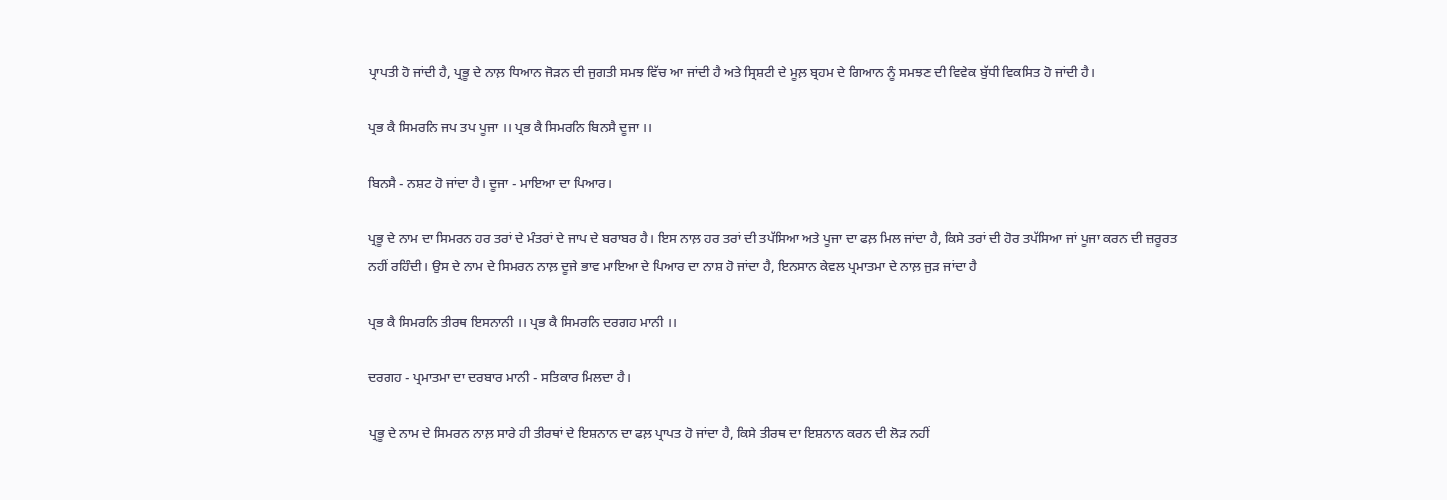ਪ੍ਰਾਪਤੀ ਹੋ ਜਾਂਦੀ ਹੈ, ਪ੍ਰਭੂ ਦੇ ਨਾਲ਼ ਧਿਆਨ ਜੋੜਨ ਦੀ ਜੁਗਤੀ ਸਮਝ ਵਿੱਚ ਆ ਜਾਂਦੀ ਹੈ ਅਤੇ ਸ੍ਰਿਸ਼ਟੀ ਦੇ ਮੂਲ਼ ਬ੍ਰਹਮ ਦੇ ਗਿਆਨ ਨੂੰ ਸਮਝਣ ਦੀ ਵਿਵੇਕ ਬੁੱਧੀ ਵਿਕਸਿਤ ਹੋ ਜਾਂਦੀ ਹੈ।

ਪ੍ਰਭ ਕੈ ਸਿਮਰਨਿ ਜਪ ਤਪ ਪੂਜਾ ।। ਪ੍ਰਭ ਕੈ ਸਿਮਰਨਿ ਬਿਨਸੈ ਦੂਜਾ ।।

ਬਿਨਸੈ - ਨਸ਼ਟ ਹੋ ਜਾਂਦਾ ਹੈ। ਦੂਜਾ - ਮਾਇਆ ਦਾ ਪਿਆਰ।

ਪ੍ਰਭੂ ਦੇ ਨਾਮ ਦਾ ਸਿਮਰਨ ਹਰ ਤਰਾਂ ਦੇ ਮੰਤਰਾਂ ਦੇ ਜਾਪ ਦੇ ਬਰਾਬਰ ਹੈ। ਇਸ ਨਾਲ਼ ਹਰ ਤਰਾਂ ਦੀ ਤਪੱਸਿਆ ਅਤੇ ਪੂਜਾ ਦਾ ਫਲ਼ ਮਿਲ ਜਾਂਦਾ ਹੈ, ਕਿਸੇ ਤਰਾਂ ਦੀ ਹੋਰ ਤਪੱਸਿਆ ਜਾਂ ਪੂਜਾ ਕਰਨ ਦੀ ਜ਼ਰੂਰਤ ਨਹੀਂ ਰਹਿੰਦੀ। ਉਸ ਦੇ ਨਾਮ ਦੇ ਸਿਮਰਨ ਨਾਲ਼ ਦੂਜੇ ਭਾਵ ਮਾਇਆ ਦੇ ਪਿਆਰ ਦਾ ਨਾਸ਼ ਹੋ ਜਾਂਦਾ ਹੈ, ਇਨਸਾਨ ਕੇਵਲ ਪ੍ਰਮਾਤਮਾ ਦੇ ਨਾਲ਼ ਜੁੜ ਜਾਂਦਾ ਹੈ

ਪ੍ਰਭ ਕੈ ਸਿਮਰਨਿ ਤੀਰਥ ਇਸਨਾਨੀ ।। ਪ੍ਰਭ ਕੈ ਸਿਮਰਨਿ ਦਰਗਹ ਮਾਨੀ ।।

ਦਰਗਹ - ਪ੍ਰਮਾਤਮਾ ਦਾ ਦਰਬਾਰ ਮਾਨੀ - ਸਤਿਕਾਰ ਮਿਲਦਾ ਹੈ।

ਪ੍ਰਭੂ ਦੇ ਨਾਮ ਦੇ ਸਿਮਰਨ ਨਾਲ਼ ਸਾਰੇ ਹੀ ਤੀਰਥਾਂ ਦੇ ਇਸ਼ਨਾਨ ਦਾ ਫਲ਼ ਪ੍ਰਾਪਤ ਹੋ ਜਾਂਦਾ ਹੈ, ਕਿਸੇ ਤੀਰਥ ਦਾ ਇਸ਼ਨਾਨ ਕਰਨ ਦੀ ਲੋੜ ਨਹੀਂ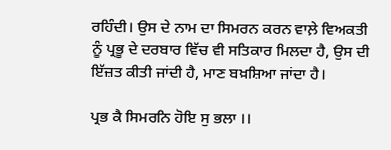ਰਹਿੰਦੀ। ਉਸ ਦੇ ਨਾਮ ਦਾ ਸਿਮਰਨ ਕਰਨ ਵਾਲ਼ੇ ਵਿਅਕਤੀ ਨੂੰ ਪ੍ਰਭੂ ਦੇ ਦਰਬਾਰ ਵਿੱਚ ਵੀ ਸਤਿਕਾਰ ਮਿਲਦਾ ਹੈ, ਉਸ ਦੀ ਇੱਜ਼ਤ ਕੀਤੀ ਜਾਂਦੀ ਹੈ, ਮਾਣ ਬਖ਼ਸ਼ਿਆ ਜਾਂਦਾ ਹੈ।

ਪ੍ਰਭ ਕੈ ਸਿਮਰਨਿ ਹੋਇ ਸੁ ਭਲਾ ।।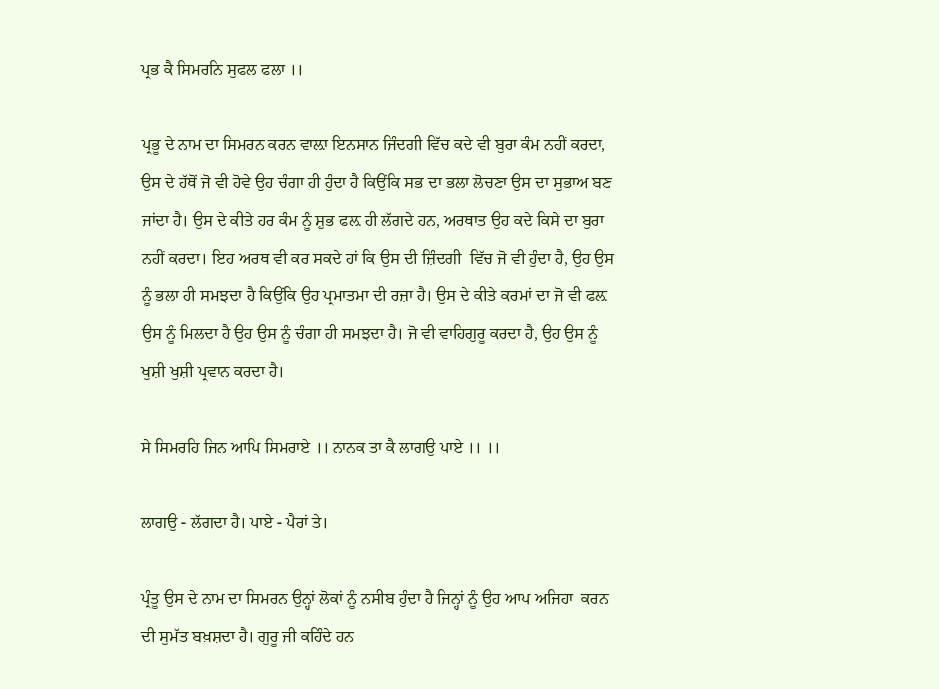ਪ੍ਰਭ ਕੈ ਸਿਮਰਨਿ ਸੁਫਲ ਫਲਾ ।।

ਪ੍ਰਭੂ ਦੇ ਨਾਮ ਦਾ ਸਿਮਰਨ ਕਰਨ ਵਾਲ਼ਾ ਇਨਸਾਨ ਜਿੰਦਗੀ ਵਿੱਚ ਕਦੇ ਵੀ ਬੁਰਾ ਕੰਮ ਨਹੀਂ ਕਰਦਾ, ਉਸ ਦੇ ਹੱਥੋਂ ਜੋ ਵੀ ਹੋਵੇ ਉਹ ਚੰਗਾ ਹੀ ਹੁੰਦਾ ਹੈ ਕਿਉਂਕਿ ਸਭ ਦਾ ਭਲਾ ਲੋਚਣਾ ਉਸ ਦਾ ਸੁਭਾਅ ਬਣ ਜਾਂਦਾ ਹੈ। ਉਸ ਦੇ ਕੀਤੇ ਹਰ ਕੰਮ ਨੂੰ ਸ਼ੁਭ ਫਲ਼ ਹੀ ਲੱਗਦੇ ਹਨ, ਅਰਥਾਤ ਉਹ ਕਦੇ ਕਿਸੇ ਦਾ ਬੁਰਾ ਨਹੀਂ ਕਰਦਾ। ਇਹ ਅਰਥ ਵੀ ਕਰ ਸਕਦੇ ਹਾਂ ਕਿ ਉਸ ਦੀ ਜ਼ਿੰਦਗੀ  ਵਿੱਚ ਜੋ ਵੀ ਹੁੰਦਾ ਹੈ, ਉਹ ਉਸ ਨੂੰ ਭਲਾ ਹੀ ਸਮਝਦਾ ਹੈ ਕਿਉਂਕਿ ਉਹ ਪ੍ਰਮਾਤਮਾ ਦੀ ਰਜ਼ਾ ਹੈ। ਉਸ ਦੇ ਕੀਤੇ ਕਰਮਾਂ ਦਾ ਜੋ ਵੀ ਫਲ਼ ਉਸ ਨੂੰ ਮਿਲਦਾ ਹੈ ਉਹ ਉਸ ਨੂੰ ਚੰਗਾ ਹੀ ਸਮਝਦਾ ਹੈ। ਜੋ ਵੀ ਵਾਹਿਗੁਰੂ ਕਰਦਾ ਹੈ, ਉਹ ਉਸ ਨੂੰ ਖੁਸ਼ੀ ਖੁਸ਼ੀ ਪ੍ਰਵਾਨ ਕਰਦਾ ਹੈ।

ਸੇ ਸਿਮਰਹਿ ਜਿਨ ਆਪਿ ਸਿਮਰਾਏ ।। ਨਾਨਕ ਤਾ ਕੈ ਲਾਗਉ ਪਾਏ ।। ।।

ਲਾਗਉ - ਲੱਗਦਾ ਹੈ। ਪਾਏ - ਪੈਰਾਂ ਤੇ।

ਪ੍ਰੰਤੂ ਉਸ ਦੇ ਨਾਮ ਦਾ ਸਿਮਰਨ ਉਨ੍ਹਾਂ ਲੋਕਾਂ ਨੂੰ ਨਸੀਬ ਹੁੰਦਾ ਹੈ ਜਿਨ੍ਹਾਂ ਨੂੰ ਉਹ ਆਪ ਅਜਿਹਾ  ਕਰਨ ਦੀ ਸੁਮੱਤ ਬਖ਼ਸ਼ਦਾ ਹੈ। ਗੁਰੂ ਜੀ ਕਹਿੰਦੇ ਹਨ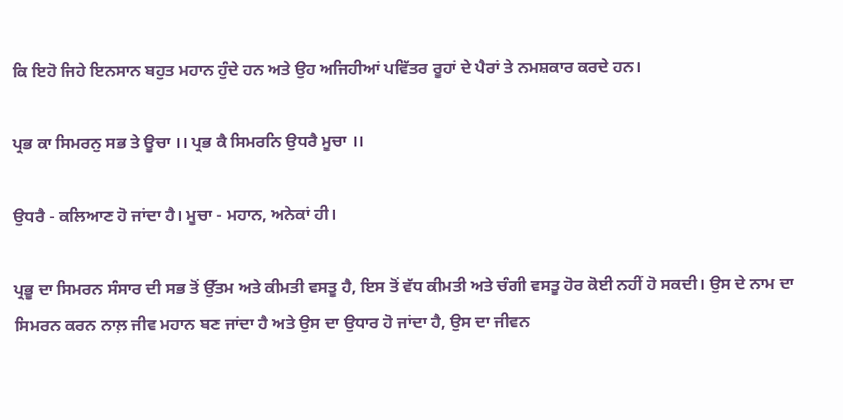ਕਿ ਇਹੋ ਜਿਹੇ ਇਨਸਾਨ ਬਹੁਤ ਮਹਾਨ ਹੁੰਦੇ ਹਨ ਅਤੇ ਉਹ ਅਜਿਹੀਆਂ ਪਵਿੱਤਰ ਰੂਹਾਂ ਦੇ ਪੈਰਾਂ ਤੇ ਨਮਸ਼ਕਾਰ ਕਰਦੇ ਹਨ।

ਪ੍ਰਭ ਕਾ ਸਿਮਰਨੁ ਸਭ ਤੇ ਊਚਾ ।। ਪ੍ਰਭ ਕੈ ਸਿਮਰਨਿ ਉਧਰੈ ਮੂਚਾ ।।

ਉਧਰੈ - ਕਲਿਆਣ ਹੋ ਜਾਂਦਾ ਹੈ। ਮੂਚਾ - ਮਹਾਨ, ਅਨੇਕਾਂ ਹੀ।

ਪ੍ਰਭੂ ਦਾ ਸਿਮਰਨ ਸੰਸਾਰ ਦੀ ਸਭ ਤੋਂ ਉੱਤਮ ਅਤੇ ਕੀਮਤੀ ਵਸਤੂ ਹੈ, ਇਸ ਤੋਂ ਵੱਧ ਕੀਮਤੀ ਅਤੇ ਚੰਗੀ ਵਸਤੂ ਹੋਰ ਕੋਈ ਨਹੀਂ ਹੋ ਸਕਦੀ। ਉਸ ਦੇ ਨਾਮ ਦਾ ਸਿਮਰਨ ਕਰਨ ਨਾਲ਼ ਜੀਵ ਮਹਾਨ ਬਣ ਜਾਂਦਾ ਹੈ ਅਤੇ ਉਸ ਦਾ ਉਧਾਰ ਹੋ ਜਾਂਦਾ ਹੈ, ਉਸ ਦਾ ਜੀਵਨ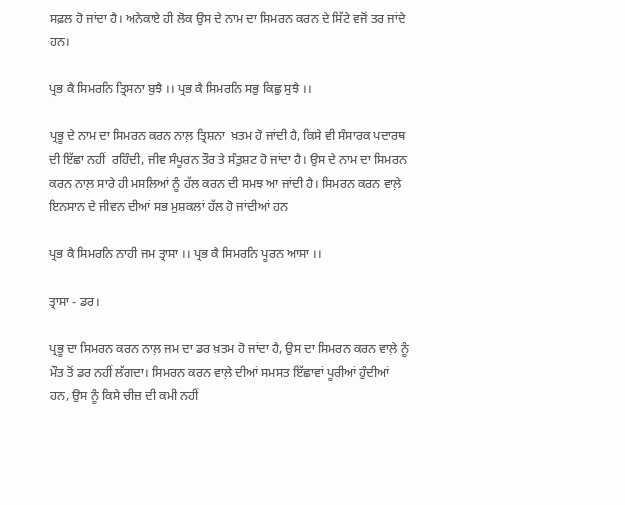ਸਫ਼ਲ ਹੋ ਜਾਂਦਾ ਹੈ। ਅਨੇਕਾਏ ਹੀ ਲੋਕ ਉਸ ਦੇ ਨਾਮ ਦਾ ਸਿਮਰਨ ਕਰਨ ਦੇ ਸਿੱਟੇ ਵਜੋਂ ਤਰ ਜਾਂਦੇ ਹਨ।

ਪ੍ਰਭ ਕੈ ਸਿਮਰਨਿ ਤ੍ਰਿਸਨਾ ਬੁਝੈ ।। ਪ੍ਰਭ ਕੈ ਸਿਮਰਨਿ ਸਭੁ ਕਿਛੁ ਸੁਝੈ ।।

ਪ੍ਰਭੂ ਦੇ ਨਾਮ ਦਾ ਸਿਮਰਨ ਕਰਨ ਨਾਲ਼ ਤ੍ਰਿਸ਼ਨਾ  ਖ਼ਤਮ ਹੋ ਜਾਂਦੀ ਹੈ, ਕਿਸੇ ਵੀ ਸੰਸਾਰਕ ਪਦਾਰਥ ਦੀ ਇੱਛਾ ਨਹੀਂ  ਰਹਿੰਦੀ, ਜੀਵ ਸੰਪੂਰਨ ਤੌਰ ਤੇ ਸੰਤੁਸ਼ਟ ਹੋ ਜਾਂਦਾ ਹੈ। ਉਸ ਦੇ ਨਾਮ ਦਾ ਸਿਮਰਨ ਕਰਨ ਨਾਲ਼ ਸਾਰੇ ਹੀ ਮਸਲਿਆਂ ਨੂੰ ਹੱਲ ਕਰਨ ਦੀ ਸਮਝ ਆ ਜਾਂਦੀ ਹੈ। ਸਿਮਰਨ ਕਰਨ ਵਾਲ਼ੇ ਇਨਸਾਨ ਦੇ ਜੀਵਨ ਦੀਆਂ ਸਭ ਮੁਸ਼ਕਲਾਂ ਹੱਲ ਹੋ ਜਾਂਦੀਆਂ ਹਨ

ਪ੍ਰਭ ਕੈ ਸਿਮਰਨਿ ਨਾਹੀ ਜਮ ਤ੍ਰਾਸਾ ।। ਪ੍ਰਭ ਕੈ ਸਿਮਰਨਿ ਪੂਰਨ ਆਸਾ ।।

ਤ੍ਰਾਸਾ - ਡਰ।

ਪ੍ਰਭੂ ਦਾ ਸਿਮਰਨ ਕਰਨ ਨਾਲ਼ ਜਮ ਦਾ ਡਰ ਖ਼ਤਮ ਹੋ ਜਾਂਦਾ ਹੈ, ਉਸ ਦਾ ਸਿਮਰਨ ਕਰਨ ਵਾਲ਼ੇ ਨੂੰ ਮੌਤ ਤੋਂ ਡਰ ਨਹੀਂ ਲੱਗਦਾ। ਸਿਮਰਨ ਕਰਨ ਵਾਲ਼ੇ ਦੀਆਂ ਸਮਸਤ ਇੱਛਾਵਾਂ ਪੂਰੀਆਂ ਹੁੰਦੀਆਂ ਹਨ, ਉਸ ਨੂੰ ਕਿਸੇ ਚੀਜ਼ ਦੀ ਕਮੀ ਨਹੀਂ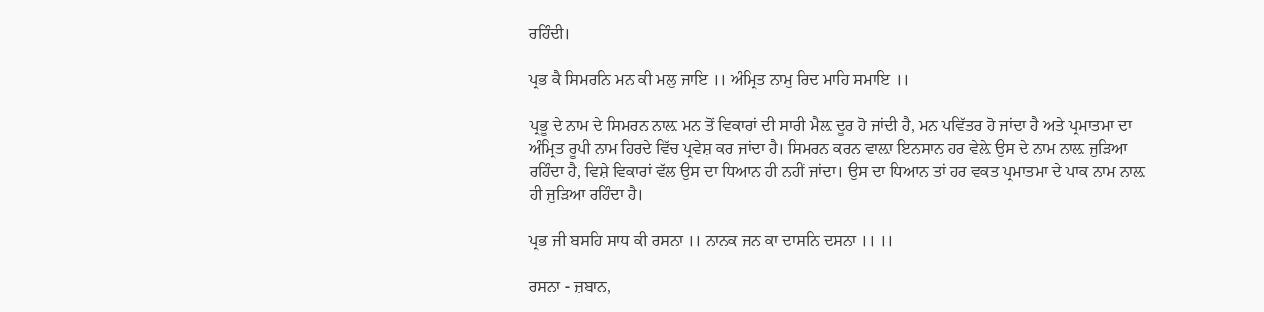ਰਹਿੰਦੀ।

ਪ੍ਰਭ ਕੈ ਸਿਮਰਨਿ ਮਨ ਕੀ ਮਲੁ ਜਾਇ ।। ਅੰਮ੍ਰਿਤ ਨਾਮੁ ਰਿਦ ਮਾਹਿ ਸਮਾਇ ।।

ਪ੍ਰਭੂ ਦੇ ਨਾਮ ਦੇ ਸਿਮਰਨ ਨਾਲ਼ ਮਨ ਤੋਂ ਵਿਕਾਰਾਂ ਦੀ ਸਾਰੀ ਮੈਲ਼ ਦੂਰ ਹੋ ਜਾਂਦੀ ਹੈ, ਮਨ ਪਵਿੱਤਰ ਹੋ ਜਾਂਦਾ ਹੈ ਅਤੇ ਪ੍ਰਮਾਤਮਾ ਦਾ ਅੰਮ੍ਰਿਤ ਰੂਪੀ ਨਾਮ ਹਿਰਦੇ ਵਿੱਚ ਪ੍ਰਵੇਸ਼ ਕਰ ਜਾਂਦਾ ਹੈ। ਸਿਮਰਨ ਕਰਨ ਵਾਲ਼ਾ ਇਨਸਾਨ ਹਰ ਵੇਲ਼ੇ ਉਸ ਦੇ ਨਾਮ ਨਾਲ਼ ਜੁੜਿਆ ਰਹਿੰਦਾ ਹੈ, ਵਿਸ਼ੇ ਵਿਕਾਰਾਂ ਵੱਲ ਉਸ ਦਾ ਧਿਆਨ ਹੀ ਨਹੀਂ ਜਾਂਦਾ। ਉਸ ਦਾ ਧਿਆਨ ਤਾਂ ਹਰ ਵਕਤ ਪ੍ਰਮਾਤਮਾ ਦੇ ਪਾਕ ਨਾਮ ਨਾਲ਼ ਹੀ ਜੁੜਿਆ ਰਹਿੰਦਾ ਹੈ।

ਪ੍ਰਭ ਜੀ ਬਸਹਿ ਸਾਧ ਕੀ ਰਸਨਾ ।। ਨਾਨਕ ਜਨ ਕਾ ਦਾਸਨਿ ਦਸਨਾ ।। ।।

ਰਸਨਾ - ਜ਼ਬਾਨ,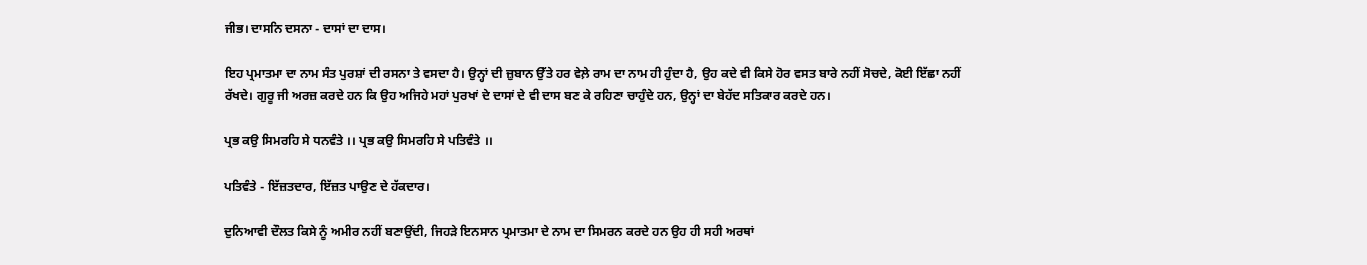ਜੀਭ। ਦਾਸਨਿ ਦਸਨਾ - ਦਾਸਾਂ ਦਾ ਦਾਸ।

ਇਹ ਪ੍ਰਮਾਤਮਾ ਦਾ ਨਾਮ ਸੰਤ ਪੁਰਸ਼ਾਂ ਦੀ ਰਸਨਾ ਤੇ ਵਸਦਾ ਹੈ। ਉਨ੍ਹਾਂ ਦੀ ਜ਼ੁਬਾਨ ਉੱਤੇ ਹਰ ਵੇਲ਼ੇ ਰਾਮ ਦਾ ਨਾਮ ਹੀ ਹੁੰਦਾ ਹੈ, ਉਹ ਕਦੇ ਵੀ ਕਿਸੇ ਹੋਰ ਵਸਤ ਬਾਰੇ ਨਹੀਂ ਸੋਚਦੇ, ਕੋਈ ਇੱਛਾ ਨਹੀਂ ਰੱਖਦੇ। ਗੁਰੂ ਜੀ ਅਰਜ਼ ਕਰਦੇ ਹਨ ਕਿ ਉਹ ਅਜਿਹੇ ਮਹਾਂ ਪੁਰਖਾਂ ਦੇ ਦਾਸਾਂ ਦੇ ਵੀ ਦਾਸ ਬਣ ਕੇ ਰਹਿਣਾ ਚਾਹੁੰਦੇ ਹਨ, ਉਨ੍ਹਾਂ ਦਾ ਬੇਹੱਦ ਸਤਿਕਾਰ ਕਰਦੇ ਹਨ।

ਪ੍ਰਭ ਕਉ ਸਿਮਰਹਿ ਸੇ ਧਨਵੰਤੇ ।। ਪ੍ਰਭ ਕਉ ਸਿਮਰਹਿ ਸੇ ਪਤਿਵੰਤੇ ।।

ਪਤਿਵੰਤੇ - ਇੱਜ਼ਤਦਾਰ, ਇੱਜ਼ਤ ਪਾਉਣ ਦੇ ਹੱਕਦਾਰ।

ਦੁਨਿਆਵੀ ਦੌਲਤ ਕਿਸੇ ਨੂੰ ਅਮੀਰ ਨਹੀਂ ਬਣਾਉਂਦੀ, ਜਿਹੜੇ ਇਨਸਾਨ ਪ੍ਰਮਾਤਮਾ ਦੇ ਨਾਮ ਦਾ ਸਿਮਰਨ ਕਰਦੇ ਹਨ ਉਹ ਹੀ ਸਹੀ ਅਰਥਾਂ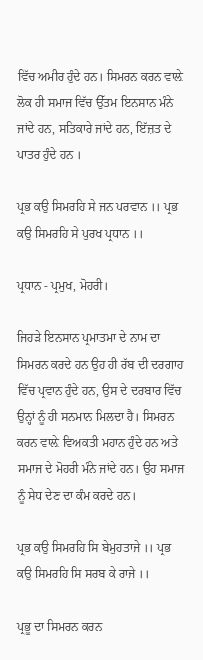ਵਿੱਚ ਅਮੀਰ ਹੁੰਦੇ ਹਨ। ਸਿਮਰਨ ਕਰਨ ਵਾਲ਼ੇ ਲੋਕ ਹੀ ਸਮਾਜ ਵਿੱਚ ਉੱਤਮ ਇਨਸਾਨ ਮੰਨੇ ਜਾਂਦੇ ਹਨ, ਸਤਿਕਾਰੇ ਜਾਂਦੇ ਹਨ, ਇੱਜ਼ਤ ਦੇ ਪਾਤਰ ਹੁੰਦੇ ਹਨ ।

ਪ੍ਰਭ ਕਉ ਸਿਮਰਹਿ ਸੇ ਜਨ ਪਰਵਾਨ ।। ਪ੍ਰਭ ਕਉ ਸਿਮਰਹਿ ਸੇ ਪੁਰਖ ਪ੍ਰਧਾਨ ।।

ਪ੍ਰਧਾਨ - ਪ੍ਰਮੁਖ, ਮੋਹਰੀ।

ਜਿਹੜੇ ਇਨਸਾਨ ਪ੍ਰਮਾਤਮਾ ਦੇ ਨਾਮ ਦਾ ਸਿਮਰਨ ਕਰਦੇ ਹਨ ਉਹ ਹੀ ਰੱਬ ਦੀ ਦਰਗਾਹ ਵਿੱਚ ਪ੍ਰਵਾਨ ਹੁੰਦੇ ਹਨ, ਉਸ ਦੇ ਦਰਬਾਰ ਵਿੱਚ ਉਨ੍ਹਾਂ ਨੂੰ ਹੀ ਸਨਮਾਨ ਮਿਲਦਾ ਹੈ। ਸਿਮਰਨ ਕਰਨ ਵਾਲ਼ੇ ਵਿਅਕਤੀ ਮਹਾਨ ਹੁੰਦੇ ਹਨ ਅਤੇ ਸਮਾਜ ਦੇ ਮੋਹਰੀ ਮੰਨੇ ਜਾਂਦੇ ਹਨ। ਉਹ ਸਮਾਜ ਨੂੰ ਸੇਧ ਦੇਣ ਦਾ ਕੰਮ ਕਰਦੇ ਹਨ।

ਪ੍ਰਭ ਕਉ ਸਿਮਰਹਿ ਸਿ ਬੇਮੁਹਤਾਜੇ ।। ਪ੍ਰਭ ਕਉ ਸਿਮਰਹਿ ਸਿ ਸਰਬ ਕੇ ਰਾਜੇ ।।

ਪ੍ਰਭੂ ਦਾ ਸਿਮਰਨ ਕਰਨ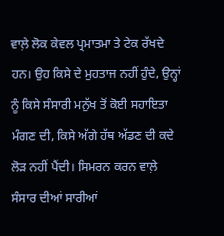ਵਾਲ਼ੇ ਲੋਕ ਕੇਵਲ ਪ੍ਰਮਾਤਮਾ ਤੇ ਟੇਕ ਰੱਖਦੇ ਹਨ। ਉਹ ਕਿਸੇ ਦੇ ਮੁਹਤਾਜ ਨਹੀਂ ਹੁੰਦੇ, ਉਨ੍ਹਾਂ ਨੂੰ ਕਿਸੇ ਸੰਸਾਰੀ ਮਨੁੱਖ ਤੋਂ ਕੋਈ ਸਹਾਇਤਾ ਮੰਗਣ ਦੀ, ਕਿਸੇ ਅੱਗੇ ਹੱਥ ਅੱਡਣ ਦੀ ਕਦੇ ਲੋੜ ਨਹੀਂ ਪੈਂਦੀ। ਸਿਮਰਨ ਕਰਨ ਵਾਲ਼ੇ ਸੰਸਾਰ ਦੀਆਂ ਸਾਰੀਆਂ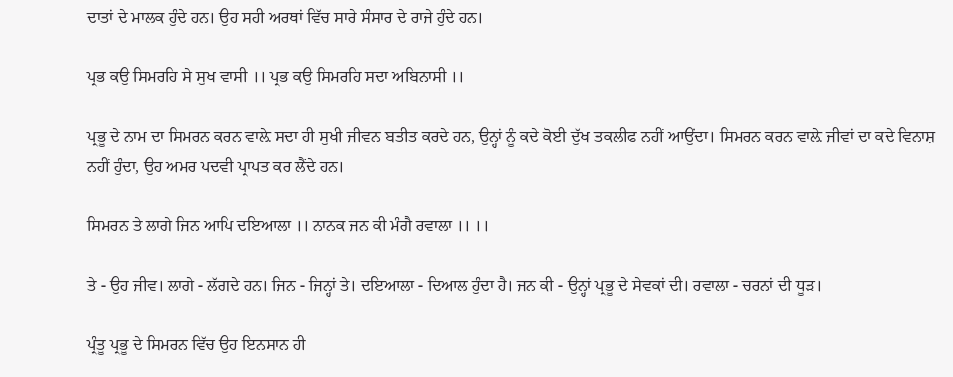ਦਾਤਾਂ ਦੇ ਮਾਲਕ ਹੁੰਦੇ ਹਨ। ਉਹ ਸਹੀ ਅਰਥਾਂ ਵਿੱਚ ਸਾਰੇ ਸੰਸਾਰ ਦੇ ਰਾਜੇ ਹੁੰਦੇ ਹਨ।

ਪ੍ਰਭ ਕਉ ਸਿਮਰਹਿ ਸੇ ਸੁਖ ਵਾਸੀ ।। ਪ੍ਰਭ ਕਉ ਸਿਮਰਹਿ ਸਦਾ ਅਬਿਨਾਸੀ ।।

ਪ੍ਰਭੂ ਦੇ ਨਾਮ ਦਾ ਸਿਮਰਨ ਕਰਨ ਵਾਲ਼ੇ ਸਦਾ ਹੀ ਸੁਖੀ ਜੀਵਨ ਬਤੀਤ ਕਰਦੇ ਹਨ, ਉਨ੍ਹਾਂ ਨੂੰ ਕਦੇ ਕੋਈ ਦੁੱਖ ਤਕਲੀਫ ਨਹੀਂ ਆਉਂਦਾ। ਸਿਮਰਨ ਕਰਨ ਵਾਲ਼ੇ ਜੀਵਾਂ ਦਾ ਕਦੇ ਵਿਨਾਸ਼ ਨਹੀਂ ਹੁੰਦਾ, ਉਹ ਅਮਰ ਪਦਵੀ ਪ੍ਰਾਪਤ ਕਰ ਲੈਂਦੇ ਹਨ।

ਸਿਮਰਨ ਤੇ ਲਾਗੇ ਜਿਨ ਆਪਿ ਦਇਆਲਾ ।। ਨਾਨਕ ਜਨ ਕੀ ਮੰਗੈ ਰਵਾਲਾ ।। ।।

ਤੇ - ਉਹ ਜੀਵ। ਲਾਗੇ - ਲੱਗਦੇ ਹਨ। ਜਿਨ - ਜਿਨ੍ਹਾਂ ਤੇ। ਦਇਆਲਾ - ਦਿਆਲ ਹੁੰਦਾ ਹੈ। ਜਨ ਕੀ - ਉਨ੍ਹਾਂ ਪ੍ਰਭੂ ਦੇ ਸੇਵਕਾਂ ਦੀ। ਰਵਾਲਾ - ਚਰਨਾਂ ਦੀ ਧੂੜ।

ਪ੍ਰੰਤੂ ਪ੍ਰਭੂ ਦੇ ਸਿਮਰਨ ਵਿੱਚ ਉਹ ਇਨਸਾਨ ਹੀ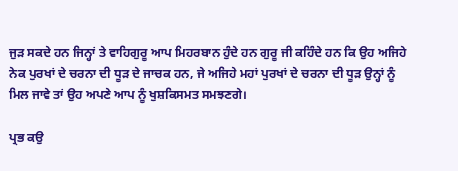ਜੁੜ ਸਕਦੇ ਹਨ ਜਿਨ੍ਹਾਂ ਤੇ ਵਾਹਿਗੁਰੂ ਆਪ ਮਿਹਰਬਾਨ ਹੁੰਦੇ ਹਨ ਗੁਰੂ ਜੀ ਕਹਿੰਦੇ ਹਨ ਕਿ ਉਹ ਅਜਿਹੇ ਨੇਕ ਪੁਰਖਾਂ ਦੇ ਚਰਨਾ ਦੀ ਧੂੜ ਦੇ ਜਾਚਕ ਹਨ, ਜੇ ਅਜਿਹੇ ਮਹਾਂ ਪੁਰਖਾਂ ਦੇ ਚਰਨਾ ਦੀ ਧੂੜ ਉਨ੍ਹਾਂ ਨੂੰ ਮਿਲ ਜਾਵੇ ਤਾਂ ਉਹ ਅਪਣੇ ਆਪ ਨੂੰ ਖੁਸ਼ਕਿਸਮਤ ਸਮਝਣਗੇ।

ਪ੍ਰਭ ਕਉ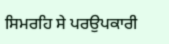ਸਿਮਰਹਿ ਸੇ ਪਰਉਪਕਾਰੀ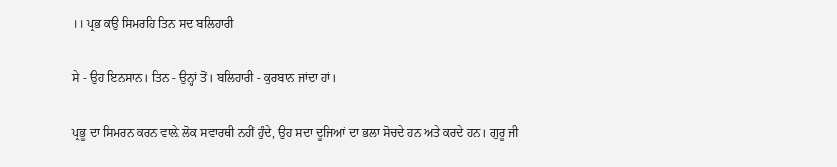।। ਪ੍ਰਭ ਕਉ ਸਿਮਰਹਿ ਤਿਨ ਸਦ ਬਲਿਹਾਰੀ

ਸੇ - ਉਹ ਇਨਸਾਨ। ਤਿਨ - ਉਨ੍ਹਾਂ ਤੋਂ। ਬਲਿਹਾਰੀ - ਕੁਰਬਾਨ ਜਾਂਦਾ ਹਾਂ।

ਪ੍ਰਭੂ ਦਾ ਸਿਮਰਨ ਕਰਨ ਵਾਲ਼ੇ ਲੋਕ ਸਵਾਰਥੀ ਨਹੀਂ ਹੁੰਦੇ, ਉਹ ਸਦਾ ਦੂਜਿਆਂ ਦਾ ਭਲਾ ਸੋਚਦੇ ਹਨ ਅਤੇ ਕਰਦੇ ਹਨ। ਗੁਰੂ ਜੀ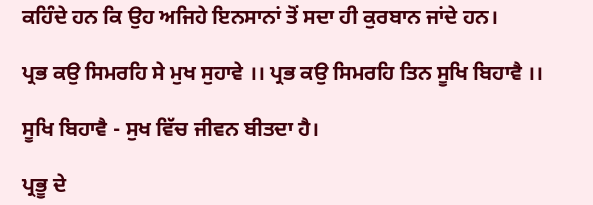ਕਹਿੰਦੇ ਹਨ ਕਿ ਉਹ ਅਜਿਹੇ ਇਨਸਾਨਾਂ ਤੋਂ ਸਦਾ ਹੀ ਕੁਰਬਾਨ ਜਾਂਦੇ ਹਨ।

ਪ੍ਰਭ ਕਉ ਸਿਮਰਹਿ ਸੇ ਮੁਖ ਸੁਹਾਵੇ ।। ਪ੍ਰਭ ਕਉ ਸਿਮਰਹਿ ਤਿਨ ਸੂਖਿ ਬਿਹਾਵੈ ।।

ਸੂਖਿ ਬਿਹਾਵੈ - ਸੁਖ ਵਿੱਚ ਜੀਵਨ ਬੀਤਦਾ ਹੈ।

ਪ੍ਰਭੂ ਦੇ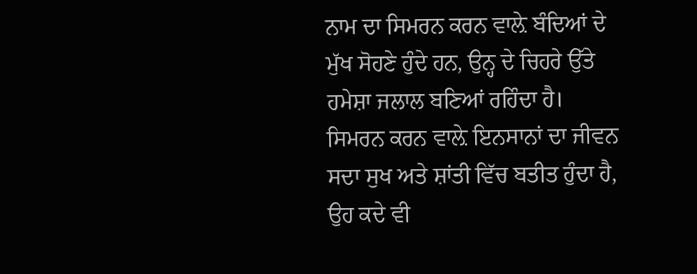ਨਾਮ ਦਾ ਸਿਮਰਨ ਕਰਨ ਵਾਲ਼ੇ ਬੰਦਿਆਂ ਦੇ ਮੁੱਖ ਸੋਹਣੇ ਹੁੰਦੇ ਹਨ, ਉਨ੍ਹ ਦੇ ਚਿਹਰੇ ਉੱਤੇ ਹਮੇਸ਼ਾ ਜਲਾਲ ਬਣਿਆਂ ਰਹਿੰਦਾ ਹੈ। ਸਿਮਰਨ ਕਰਨ ਵਾਲ਼ੇ ਇਨਸਾਨਾਂ ਦਾ ਜੀਵਨ ਸਦਾ ਸੁਖ ਅਤੇ ਸ਼ਾਂਤੀ ਵਿੱਚ ਬਤੀਤ ਹੁੰਦਾ ਹੈ, ਉਹ ਕਦੇ ਵੀ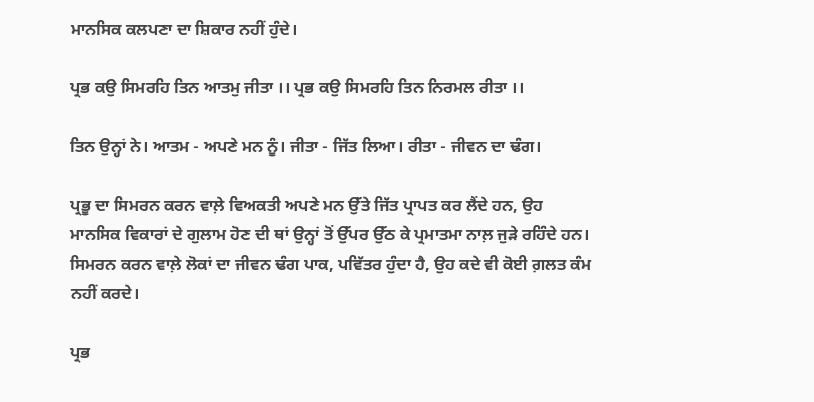ਮਾਨਸਿਕ ਕਲਪਣਾ ਦਾ ਸ਼ਿਕਾਰ ਨਹੀਂ ਹੁੰਦੇ।

ਪ੍ਰਭ ਕਉ ਸਿਮਰਹਿ ਤਿਨ ਆਤਮੁ ਜੀਤਾ ।। ਪ੍ਰਭ ਕਉ ਸਿਮਰਹਿ ਤਿਨ ਨਿਰਮਲ ਰੀਤਾ ।।

ਤਿਨ ਉਨ੍ਹਾਂ ਨੇ। ਆਤਮ - ਅਪਣੇ ਮਨ ਨੂੰ। ਜੀਤਾ - ਜਿੱਤ ਲਿਆ। ਰੀਤਾ - ਜੀਵਨ ਦਾ ਢੰਗ।

ਪ੍ਰਭੂ ਦਾ ਸਿਮਰਨ ਕਰਨ ਵਾਲ਼ੇ ਵਿਅਕਤੀ ਅਪਣੇ ਮਨ ਉੱਤੇ ਜਿੱਤ ਪ੍ਰਾਪਤ ਕਰ ਲੈਂਦੇ ਹਨ, ਉਹ ਮਾਨਸਿਕ ਵਿਕਾਰਾਂ ਦੇ ਗੁਲਾਮ ਹੋਣ ਦੀ ਥਾਂ ਉਨ੍ਹਾਂ ਤੋਂ ਉੱਪਰ ਉੱਠ ਕੇ ਪ੍ਰਮਾਤਮਾ ਨਾਲ਼ ਜੁੜੇ ਰਹਿੰਦੇ ਹਨ। ਸਿਮਰਨ ਕਰਨ ਵਾਲ਼ੇ ਲੋਕਾਂ ਦਾ ਜੀਵਨ ਢੰਗ ਪਾਕ, ਪਵਿੱਤਰ ਹੁੰਦਾ ਹੈ, ਉਹ ਕਦੇ ਵੀ ਕੋਈ ਗ਼ਲਤ ਕੰਮ ਨਹੀਂ ਕਰਦੇ।

ਪ੍ਰਭ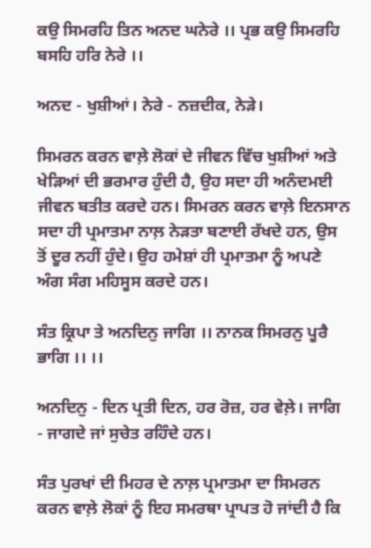ਕਉ ਸਿਮਰਹਿ ਤਿਨ ਅਨਦ ਘਨੇਰੇ ।। ਪ੍ਰਭ ਕਉ ਸਿਮਰਹਿ ਬਸਹਿ ਹਰਿ ਨੇਰੇ ।।

ਅਨਦ - ਖੁਸ਼ੀਆਂ। ਨੇਰੇ - ਨਜ਼ਦੀਕ, ਨੇੜੇ।

ਸਿਮਰਨ ਕਰਨ ਵਾਲ਼ੇ ਲੋਕਾਂ ਦੇ ਜੀਵਨ ਵਿੱਚ ਖੁਸ਼ੀਆਂ ਅਤੇ ਖੇੜਿਆਂ ਦੀ ਭਰਮਾਰ ਹੁੰਦੀ ਹੈ, ਉਹ ਸਦਾ ਹੀ ਅਨੰਦਮਈ ਜੀਵਨ ਬਤੀਤ ਕਰਦੇ ਹਨ। ਸਿਮਰਨ ਕਰਨ ਵਾਲ਼ੇ ਇਨਸਾਨ ਸਦਾ ਹੀ ਪ੍ਰਮਾਤਮਾ ਨਾਲ਼ ਨੇੜਤਾ ਬਣਾਈ ਰੱਖਦੇ ਹਨ, ਉਸ ਤੋਂ ਦੂਰ ਨਹੀਂ ਹੁੰਦੇ। ਉਹ ਹਮੇਸ਼ਾਂ ਹੀ ਪ੍ਰਮਾਤਮਾ ਨੂੰ ਅਪਣੇ ਅੰਗ ਸੰਗ ਮਹਿਸੂਸ ਕਰਦੇ ਹਨ।

ਸੰਤ ਕ੍ਰਿਪਾ ਤੇ ਅਨਦਿਨੁ ਜਾਗਿ ।। ਨਾਨਕ ਸਿਮਰਨੁ ਪੂਰੈ ਭਾਗਿ ।। ।।

ਅਨਦਿਨੁ - ਦਿਨ ਪ੍ਰਤੀ ਦਿਨ, ਹਰ ਰੋਜ਼, ਹਰ ਵੇਲ਼ੇ। ਜਾਗਿ - ਜਾਗਦੇ ਜਾਂ ਸੁਚੇਤ ਰਹਿੰਦੇ ਹਨ।

ਸੰਤ ਪੁਰਖਾਂ ਦੀ ਮਿਹਰ ਦੇ ਨਾਲ਼ ਪ੍ਰਮਾਤਮਾ ਦਾ ਸਿਮਰਨ ਕਰਨ ਵਾਲ਼ੇ ਲੋਕਾਂ ਨੂੰ ਇਹ ਸਮਰਥਾ ਪ੍ਰਾਪਤ ਹੋ ਜਾਂਦੀ ਹੈ ਕਿ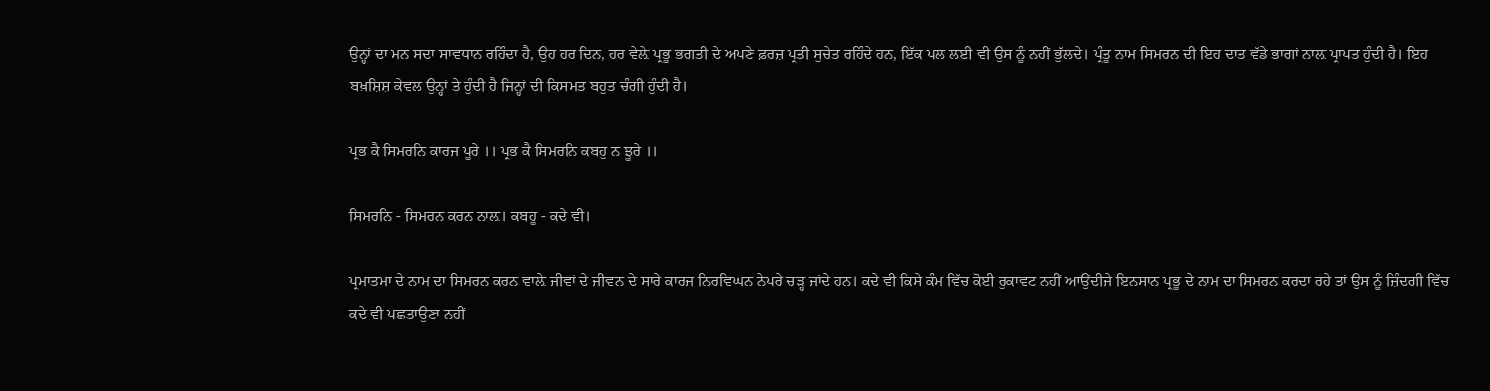ਉਨ੍ਹਾਂ ਦਾ ਮਨ ਸਦਾ ਸਾਵਧਾਨ ਰਹਿੰਦਾ ਹੈ, ਉਹ ਹਰ ਦਿਨ, ਹਰ ਵੇਲ਼ੇ ਪ੍ਰਭੂ ਭਗਤੀ ਦੇ ਅਪਣੇ ਫ਼ਰਜ਼ ਪ੍ਰਤੀ ਸੁਚੇਤ ਰਹਿੰਦੇ ਹਨ, ਇੱਕ ਪਲ ਲਈ ਵੀ ਉਸ ਨੂੰ ਨਹੀਂ ਭੁੱਲਦੇ। ਪ੍ਰੰਤੂ ਨਾਮ ਸਿਮਰਨ ਦੀ ਇਹ ਦਾਤ ਵੱਡੇ ਭਾਗਾਂ ਨਾਲ਼ ਪ੍ਰਾਪਤ ਹੁੰਦੀ ਹੈ। ਇਹ ਬਖ਼ਸ਼ਿਸ਼ ਕੇਵਲ ਉਨ੍ਹਾਂ ਤੇ ਹੁੰਦੀ ਹੈ ਜਿਨ੍ਹਾਂ ਦੀ ਕਿਸਮਤ ਬਹੁਤ ਚੰਗੀ ਹੁੰਦੀ ਹੈ।

ਪ੍ਰਭ ਕੈ ਸਿਮਰਨਿ ਕਾਰਜ ਪੂਰੇ ।। ਪ੍ਰਭ ਕੈ ਸਿਮਰਨਿ ਕਬਹੁ ਨ ਝੂਰੇ ।।

ਸਿਮਰਨਿ - ਸਿਮਰਨ ਕਰਨ ਨਾਲ਼। ਕਬਹੂ - ਕਦੇ ਵੀ।

ਪ੍ਰਮਾਤਮਾ ਦੇ ਨਾਮ ਦਾ ਸਿਮਰਨ ਕਰਨ ਵਾਲ਼ੇ ਜੀਵਾਂ ਦੇ ਜੀਵਨ ਦੇ ਸਾਰੇ ਕਾਰਜ ਨਿਰਵਿਘਨ ਨੇਪਰੇ ਚੜ੍ਹ ਜਾਂਦੇ ਹਨ। ਕਦੇ ਵੀ ਕਿਸੇ ਕੰਮ ਵਿੱਚ ਕੋਈ ਰੁਕਾਵਟ ਨਹੀਂ ਆਉਂਦੀਜੇ ਇਨਸਾਨ ਪ੍ਰਭੂ ਦੇ ਨਾਮ ਦਾ ਸਿਮਰਨ ਕਰਦਾ ਰਹੇ ਤਾਂ ਉਸ ਨੂੰ ਜ਼ਿੰਦਗੀ ਵਿੱਚ ਕਦੇ ਵੀ ਪਛਤਾਉਣਾ ਨਹੀਂ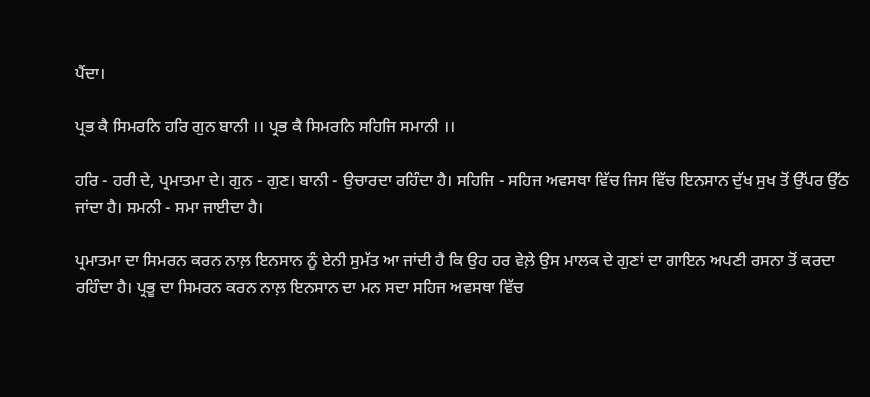ਪੈਂਦਾ।

ਪ੍ਰਭ ਕੈ ਸਿਮਰਨਿ ਹਰਿ ਗੁਨ ਬਾਨੀ ।। ਪ੍ਰਭ ਕੈ ਸਿਮਰਨਿ ਸਹਿਜਿ ਸਮਾਨੀ ।।

ਹਰਿ - ਹਰੀ ਦੇ, ਪ੍ਰਮਾਤਮਾ ਦੇ। ਗੁਨ - ਗੁਣ। ਬਾਨੀ - ਉਚਾਰਦਾ ਰਹਿੰਦਾ ਹੈ। ਸਹਿਜਿ - ਸਹਿਜ ਅਵਸਥਾ ਵਿੱਚ ਜਿਸ ਵਿੱਚ ਇਨਸਾਨ ਦੁੱਖ ਸੁਖ ਤੋਂ ਉੱਪਰ ਉੱਠ ਜਾਂਦਾ ਹੈ। ਸਮਨੀ - ਸਮਾ ਜਾਈਦਾ ਹੈ।

ਪ੍ਰਮਾਤਮਾ ਦਾ ਸਿਮਰਨ ਕਰਨ ਨਾਲ਼ ਇਨਸਾਨ ਨੂੰ ਏਨੀ ਸੁਮੱਤ ਆ ਜਾਂਦੀ ਹੈ ਕਿ ਉਹ ਹਰ ਵੇਲ਼ੇ ਉਸ ਮਾਲਕ ਦੇ ਗੁਣਾਂ ਦਾ ਗਾਇਨ ਅਪਣੀ ਰਸਨਾ ਤੋਂ ਕਰਦਾ ਰਹਿੰਦਾ ਹੈ। ਪ੍ਰਭੂ ਦਾ ਸਿਮਰਨ ਕਰਨ ਨਾਲ਼ ਇਨਸਾਨ ਦਾ ਮਨ ਸਦਾ ਸਹਿਜ ਅਵਸਥਾ ਵਿੱਚ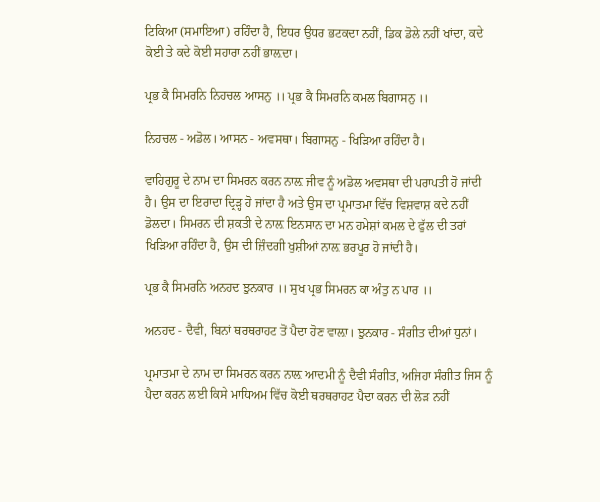ਟਿਕਿਆ (ਸਮਾਇਆ) ਰਹਿੰਦਾ ਹੈ, ਇਧਰ ਉਧਰ ਭਟਕਦਾ ਨਹੀਂ, ਡਿਕ ਡੋਲੇ ਨਹੀਂ ਖਾਂਦਾ, ਕਦੇ ਕੋਈ ਤੇ ਕਦੇ ਕੋਈ ਸਹਾਰਾ ਨਹੀਂ ਭਾਲ਼ਦਾ।

ਪ੍ਰਭ ਕੈ ਸਿਮਰਨਿ ਨਿਹਚਲ ਆਸਨੁ ।। ਪ੍ਰਭ ਕੈ ਸਿਮਰਨਿ ਕਮਲ ਬਿਗਾਸਨੁ ।।

ਨਿਹਚਲ - ਅਡੋਲ। ਆਸਨ - ਅਵਸਥਾ। ਬਿਗਾਸਨੁ - ਖਿੜਿਆ ਰਹਿੰਦਾ ਹੈ।

ਵਾਹਿਗੁਰੂ ਦੇ ਨਾਮ ਦਾ ਸਿਮਰਨ ਕਰਨ ਨਾਲ਼ ਜੀਵ ਨੂੰ ਅਡੋਲ ਅਵਸਥਾ ਦੀ ਪਰਾਪਤੀ ਹੋ ਜਾਂਦੀ ਹੈ। ਉਸ ਦਾ ਇਰਾਦਾ ਦ੍ਰਿੜ੍ਹ ਹੋ ਜਾਂਦਾ ਹੈ ਅਤੇ ਉਸ ਦਾ ਪ੍ਰਮਾਤਮਾ ਵਿੱਚ ਵਿਸ਼ਵਾਸ਼ ਕਦੇ ਨਹੀਂ ਡੋਲਦਾ। ਸਿਮਰਨ ਦੀ ਸ਼ਕਤੀ ਦੇ ਨਾਲ਼ ਇਨਸਾਨ ਦਾ ਮਨ ਹਮੇਸ਼ਾਂ ਕਮਲ ਦੇ ਫੁੱਲ ਦੀ ਤਰਾਂ ਖਿੜਿਆ ਰਹਿੰਦਾ ਹੈ, ਉਸ ਦੀ ਜ਼ਿੰਦਗੀ ਖੁਸ਼ੀਆਂ ਨਾਲ਼ ਭਰਪੂਰ ਹੋ ਜਾਂਦੀ ਹੈ।

ਪ੍ਰਭ ਕੈ ਸਿਮਰਨਿ ਅਨਹਦ ਝੁਨਕਾਰ ।। ਸੁਖ ਪ੍ਰਭ ਸਿਮਰਨ ਕਾ ਅੰਤੁ ਨ ਪਾਰ ।।

ਅਨਹਦ - ਦੈਵੀ, ਬਿਨਾਂ ਥਰਥਰਾਹਟ ਤੋਂ ਪੈਦਾ ਹੋਣ ਵਾਲ਼ਾ। ਝੁਨਕਾਰ - ਸੰਗੀਤ ਦੀਆਂ ਧੁਨਾਂ।

ਪ੍ਰਮਾਤਮਾ ਦੇ ਨਾਮ ਦਾ ਸਿਮਰਨ ਕਰਨ ਨਾਲ਼ ਆਦਮੀ ਨੂੰ ਦੈਵੀ ਸੰਗੀਤ, ਅਜਿਹਾ ਸੰਗੀਤ ਜਿਸ ਨੂੰ ਪੈਦਾ ਕਰਨ ਲਈ ਕਿਸੇ ਮਾਧਿਅਮ ਵਿੱਚ ਕੋਈ ਥਰਥਰਾਹਟ ਪੈਦਾ ਕਰਨ ਦੀ ਲੋੜ ਨਹੀਂ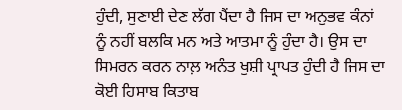ਹੁੰਦੀ, ਸੁਣਾਈ ਦੇਣ ਲੱਗ ਪੈਂਦਾ ਹੈ ਜਿਸ ਦਾ ਅਨੁਭਵ ਕੰਨਾਂ ਨੂੰ ਨਹੀਂ ਬਲਕਿ ਮਨ ਅਤੇ ਆਤਮਾ ਨੂੰ ਹੁੰਦਾ ਹੈ। ਉਸ ਦਾ ਸਿਮਰਨ ਕਰਨ ਨਾਲ਼ ਅਨੰਤ ਖੁਸ਼ੀ ਪ੍ਰਾਪਤ ਹੁੰਦੀ ਹੈ ਜਿਸ ਦਾ ਕੋਈ ਹਿਸਾਬ ਕਿਤਾਬ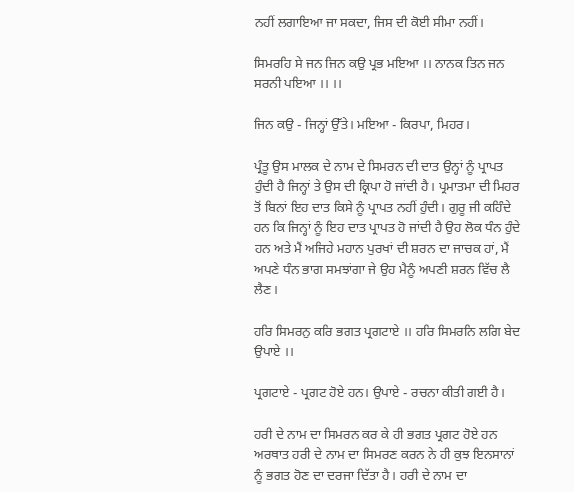ਨਹੀਂ ਲਗਾਇਆ ਜਾ ਸਕਦਾ, ਜਿਸ ਦੀ ਕੋਈ ਸੀਮਾ ਨਹੀਂ।

ਸਿਮਰਹਿ ਸੇ ਜਨ ਜਿਨ ਕਉ ਪ੍ਰਭ ਮਇਆ ।। ਨਾਨਕ ਤਿਨ ਜਨ ਸਰਨੀ ਪਇਆ ।। ।।

ਜਿਨ ਕਉ - ਜਿਨ੍ਹਾਂ ਉੱਤੇ। ਮਇਆ - ਕਿਰਪਾ, ਮਿਹਰ।

ਪ੍ਰੰਤੂ ਉਸ ਮਾਲਕ ਦੇ ਨਾਮ ਦੇ ਸਿਮਰਨ ਦੀ ਦਾਤ ਉਨ੍ਹਾਂ ਨੂੰ ਪ੍ਰਾਪਤ ਹੁੰਦੀ ਹੈ ਜਿਨ੍ਹਾਂ ਤੇ ਉਸ ਦੀ ਕ੍ਰਿਪਾ ਹੋ ਜਾਂਦੀ ਹੈ। ਪ੍ਰਮਾਤਮਾ ਦੀ ਮਿਹਰ ਤੋਂ ਬਿਨਾਂ ਇਹ ਦਾਤ ਕਿਸੇ ਨੂੰ ਪ੍ਰਾਪਤ ਨਹੀਂ ਹੁੰਦੀ। ਗੁਰੂ ਜੀ ਕਹਿੰਦੇ ਹਨ ਕਿ ਜਿਨ੍ਹਾਂ ਨੂੰ ਇਹ ਦਾਤ ਪ੍ਰਾਪਤ ਹੋ ਜਾਂਦੀ ਹੈ ਉਹ ਲੋਕ ਧੰਨ ਹੁੰਦੇ ਹਨ ਅਤੇ ਮੈਂ ਅਜਿਹੇ ਮਹਾਨ ਪੁਰਖਾਂ ਦੀ ਸ਼ਰਨ ਦਾ ਜਾਚਕ ਹਾਂ, ਮੈਂ ਅਪਣੇ ਧੰਨ ਭਾਗ ਸਮਝਾਂਗਾ ਜੇ ਉਹ ਮੈਨੂੰ ਅਪਣੀ ਸ਼ਰਨ ਵਿੱਚ ਲੈ ਲੈਣ।

ਹਰਿ ਸਿਮਰਨੁ ਕਰਿ ਭਗਤ ਪ੍ਰਗਟਾਏ ।। ਹਰਿ ਸਿਮਰਨਿ ਲਗਿ ਬੇਦ ਉਪਾਏ ।।

ਪ੍ਰਗਟਾਏ - ਪ੍ਰਗਟ ਹੋਏ ਹਨ। ਉਪਾਏ - ਰਚਨਾ ਕੀਤੀ ਗਈ ਹੈ।

ਹਰੀ ਦੇ ਨਾਮ ਦਾ ਸਿਮਰਨ ਕਰ ਕੇ ਹੀ ਭਗਤ ਪ੍ਰਗਟ ਹੋਏ ਹਨ ਅਰਥਾਤ ਹਰੀ ਦੇ ਨਾਮ ਦਾ ਸਿਮਰਣ ਕਰਨ ਨੇ ਹੀ ਕੁਝ ਇਨਸਾਨਾਂ ਨੂੰ ਭਗਤ ਹੋਣ ਦਾ ਦਰਜਾ ਦਿੱਤਾ ਹੈ। ਹਰੀ ਦੇ ਨਾਮ ਦਾ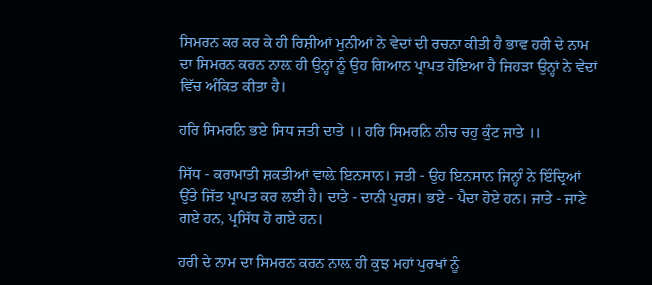ਸਿਮਰਨ ਕਰ ਕਰ ਕੇ ਹੀ ਰਿਸ਼ੀਆਂ ਮੁਨੀਆਂ ਨੇ ਵੇਦਾਂ ਦੀ ਰਚਨਾ ਕੀਤੀ ਹੈ ਭਾਵ ਹਰੀ ਦੇ ਨਾਮ ਦਾ ਸਿਮਰਨ ਕਰਨ ਨਾਲ਼ ਹੀ ਉਨ੍ਹਾਂ ਨੂੰ ਉਹ ਗਿਆਨ ਪ੍ਰਾਪਤ ਹੋਇਆ ਹੈ ਜਿਹੜਾ ਉਨ੍ਹਾਂ ਨੇ ਵੇਦਾਂ ਵਿੱਚ ਅੰਕਿਤ ਕੀਤਾ ਹੈ।

ਹਰਿ ਸਿਮਰਨਿ ਭਏ ਸਿਧ ਜਤੀ ਦਾਤੇ ।। ਹਰਿ ਸਿਮਰਨਿ ਨੀਚ ਚਹੁ ਕੁੰਟ ਜਾਤੇ ।।

ਸਿੱਧ - ਕਰਾਮਾਤੀ ਸ਼ਕਤੀਆਂ ਵਾਲ਼ੇ ਇਨਸਾਨ। ਜਤੀ - ਉਹ ਇਨਸਾਨ ਜਿਨ੍ਹਾੰ ਨੇ ਇੰਦ੍ਰਿਆਂ ਉੱਤੇ ਜਿੱਤ ਪ੍ਰਾਪਤ ਕਰ ਲਈ ਹੈ। ਦਾਤੇ - ਦਾਨੀ ਪੁਰਸ਼। ਭਏ - ਪੈਦਾ ਹੋਏ ਹਨ। ਜਾਤੇ - ਜਾਣੇ ਗਏ ਹਨ, ਪ੍ਰਸਿੱਧ ਹੋ ਗਏ ਹਨ।

ਹਰੀ ਦੇ ਨਾਮ ਦਾ ਸਿਮਰਨ ਕਰਨ ਨਾਲ਼ ਹੀ ਕੁਝ ਮਹਾਂ ਪੁਰਖਾਂ ਨੂੰ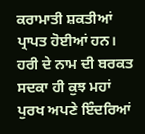ਕਰਾਮਾਤੀ ਸ਼ਕਤੀਆਂ ਪ੍ਰਾਪਤ ਹੋਈਆਂ ਹਨ। ਹਰੀ ਦੇ ਨਾਮ ਦੀ ਬਰਕਤ ਸਦਕਾ ਹੀ ਕੁਝ ਮਹਾਂ ਪੁਰਖ ਅਪਣੇ ਇੰਦਰਿਆਂ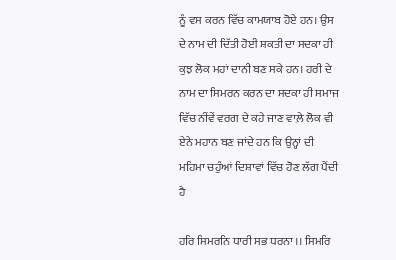ਨੂੰ ਵਸ ਕਰਨ ਵਿੱਚ ਕਾਮਯਾਬ ਹੋਏ ਹਨ। ਉਸ ਦੇ ਨਾਮ ਦੀ ਦਿੱਤੀ ਹੋਈ ਸ਼ਕਤੀ ਦਾ ਸਦਕਾ ਹੀ ਕੁਝ ਲੋਕ ਮਹਾਂ ਦਾਨੀ ਬਣ ਸਕੇ ਹਨ। ਹਰੀ ਦੇ ਨਾਮ ਦਾ ਸਿਮਰਨ ਕਰਨ ਦਾ ਸਦਕਾ ਹੀ ਸਮਾਜ ਵਿੱਚ ਨੀਂਵੇਂ ਵਰਗ ਦੇ ਕਹੇ ਜਾਣ ਵਾਲ਼ੇ ਲੋਕ ਵੀ ਏਨੇ ਮਹਾਨ ਬਣ ਜਾਂਦੇ ਹਨ ਕਿ ਉਨ੍ਹਾਂ ਦੀ ਮਹਿਮਾ ਚਹੁੰਆਂ ਦਿਸ਼ਾਵਾਂ ਵਿੱਚ ਹੋਣ ਲੱਗ ਪੈਂਦੀ ਹੈ

ਹਰਿ ਸਿਮਰਨਿ ਧਾਰੀ ਸਭ ਧਰਨਾ ।। ਸਿਮਰਿ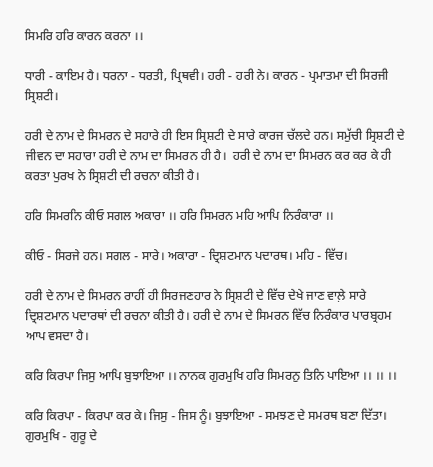ਸਿਮਰਿ ਹਰਿ ਕਾਰਨ ਕਰਨਾ ।।

ਧਾਰੀ - ਕਾਇਮ ਹੈ। ਧਰਨਾ - ਧਰਤੀ, ਪ੍ਰਿਥਵੀ। ਹਰੀ - ਹਰੀ ਨੇ। ਕਾਰਨ - ਪ੍ਰਮਾਤਮਾ ਦੀ ਸਿਰਜੀ ਸ੍ਰਿਸ਼ਟੀ।

ਹਰੀ ਦੇ ਨਾਮ ਦੇ ਸਿਮਰਨ ਦੇ ਸਹਾਰੇ ਹੀ ਇਸ ਸ੍ਰਿਸ਼ਟੀ ਦੇ ਸਾਰੇ ਕਾਰਜ ਚੱਲਦੇ ਹਨ। ਸਮੁੱਚੀ ਸ੍ਰਿਸ਼ਟੀ ਦੇ ਜੀਵਨ ਦਾ ਸਹਾਰਾ ਹਰੀ ਦੇ ਨਾਮ ਦਾ ਸਿਮਰਨ ਹੀ ਹੈ।  ਹਰੀ ਦੇ ਨਾਮ ਦਾ ਸਿਮਰਨ ਕਰ ਕਰ ਕੇ ਹੀ ਕਰਤਾ ਪੁਰਖ ਨੇ ਸ੍ਰਿਸ਼ਟੀ ਦੀ ਰਚਨਾ ਕੀਤੀ ਹੈ।

ਹਰਿ ਸਿਮਰਨਿ ਕੀਓ ਸਗਲ ਅਕਾਰਾ ।। ਹਰਿ ਸਿਮਰਨ ਮਹਿ ਆਪਿ ਨਿਰੰਕਾਰਾ ।।

ਕੀਓ - ਸਿਰਜੇ ਹਨ। ਸਗਲ - ਸਾਰੇ। ਅਕਾਰਾ - ਦ੍ਰਿਸ਼ਟਮਾਨ ਪਦਾਰਥ। ਮਹਿ - ਵਿੱਚ।

ਹਰੀ ਦੇ ਨਾਮ ਦੇ ਸਿਮਰਨ ਰਾਹੀਂ ਹੀ ਸਿਰਜਣਹਾਰ ਨੇ ਸ੍ਰਿਸ਼ਟੀ ਦੇ ਵਿੱਚ ਦੇਖੇ ਜਾਣ ਵਾਲ਼ੇ ਸਾਰੇ ਦ੍ਰਿਸ਼ਟਮਾਨ ਪਦਾਰਥਾਂ ਦੀ ਰਚਨਾ ਕੀਤੀ ਹੈ। ਹਰੀ ਦੇ ਨਾਮ ਦੇ ਸਿਮਰਨ ਵਿੱਚ ਨਿਰੰਕਾਰ ਪਾਰਬ੍ਰਹਮ ਆਪ ਵਸਦਾ ਹੈ।

ਕਰਿ ਕਿਰਪਾ ਜਿਸੁ ਆਪਿ ਬੁਝਾਇਆ ।। ਨਾਨਕ ਗੁਰਮੁਖਿ ਹਰਿ ਸਿਮਰਨੁ ਤਿਨਿ ਪਾਇਆ ।। ।। ।।

ਕਰਿ ਕਿਰਪਾ - ਕਿਰਪਾ ਕਰ ਕੇ। ਜਿਸੁ - ਜਿਸ ਨੂੰ। ਬੁਝਾਇਆ - ਸਮਝਣ ਦੇ ਸਮਰਥ ਬਣਾ ਦਿੱਤਾ। ਗੁਰਮੁਖਿ - ਗੁਰੂ ਦੇ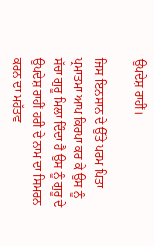ਉਪਦੇਸ਼ ਰਾਹੀਂ।

ਜਿਸ ਇਨਸਾਨ ਦੇ ਉੱਤੇ ਪਰਮ ਪਿਤਾ ਪ੍ਰਮਾਤਮਾ ਆਪ ਕਿਰਪਾ ਕਰ ਕੇ ਉਸ ਨੂੰ ਸੱਚਾ ਗੁਰੂ ਮਿਲਾ ਦਿੰਦਾ ਹੈ ਉਸ ਨੂੰ ਗੁਰੂ ਦੇ ਉਪਦੇਸ਼ ਰਾਹੀਂ ਹਰੀ ਦੇ ਨਾਮ ਦਾ ਸਿਮਰਨ ਕਰਨ ਦਾ ਮਹੱਤਵ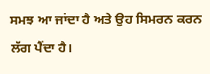ਸਮਝ ਆ ਜਾਂਦਾ ਹੈ ਅਤੇ ਉਹ ਸਿਮਰਨ ਕਰਨ ਲੱਗ ਪੈਂਦਾ ਹੈ।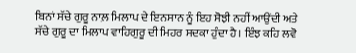ਬਿਨਾਂ ਸੱਚੇ ਗੁਰੂ ਨਾਲ਼ ਮਿਲਾਪ ਦੇ ਇਨਸਾਨ ਨੂੰ ਇਹ ਸੋਝੀ ਨਹੀਂ ਆਉਂਦੀ ਅਤੇ ਸੱਚੇ ਗੁਰੂ ਦਾ ਮਿਲਾਪ ਵਾਹਿਗੁਰੂ ਦੀ ਮਿਹਰ ਸਦਕਾ ਹੁੰਦਾ ਹੈ। ਇੰਝ ਕਹਿ ਲਵੋ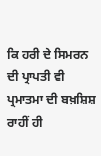ਕਿ ਹਰੀ ਦੇ ਸਿਮਰਨ ਦੀ ਪ੍ਰਾਪਤੀ ਵੀ ਪ੍ਰਮਾਤਮਾ ਦੀ ਬਖ਼ਸ਼ਿਸ਼ ਰਾਹੀਂ ਹੀ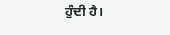ਹੁੰਦੀ ਹੈ।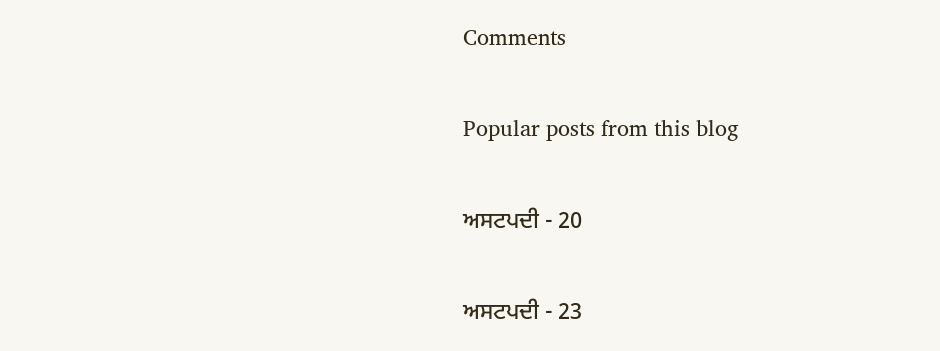Comments

Popular posts from this blog

ਅਸਟਪਦੀ - 20

ਅਸਟਪਦੀ - 23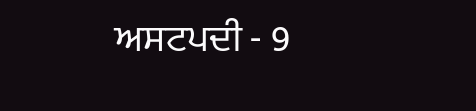ਅਸਟਪਦੀ - 9